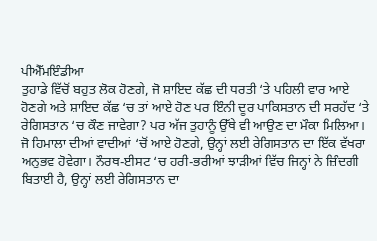ਪੀਐੱਮਇੰਡੀਆ
ਤੁਹਾਡੇ ਵਿੱਚੋਂ ਬਹੁਤ ਲੋਕ ਹੋਣਗੇ, ਜੋ ਸ਼ਾਇਦ ਕੱਛ ਦੀ ਧਰਤੀ ‘ਤੇ ਪਹਿਲੀ ਵਾਰ ਆਏ ਹੋਣਗੇ ਅਤੇ ਸ਼ਾਇਦ ਕੱਛ ‘ਚ ਤਾਂ ਆਏ ਹੋਣ ਪਰ ਇੰਨੀ ਦੂਰ ਪਾਕਿਸਤਾਨ ਦੀ ਸਰਹੱਦ ‘ਤੇ ਰੇਗਿਸਤਾਨ ‘ਚ ਕੌਣ ਜਾਵੇਗਾ? ਪਰ ਅੱਜ ਤੁਹਾਨੂੰ ਉੱਥੇ ਵੀ ਆਉਣ ਦਾ ਮੌਕਾ ਮਿਲਿਆ। ਜੋ ਹਿਮਾਲਾ ਦੀਆਂ ਵਾਦੀਆਂ ‘ਚੋਂ ਆਏ ਹੋਣਗੇ, ਉਨ੍ਹਾਂ ਲਈ ਰੇਗਿਸਤਾਨ ਦਾ ਇੱਕ ਵੱਖਰਾ ਅਨੁਭਵ ਹੋਵੇਗਾ। ਨੌਰਥ-ਈਸਟ ‘ਚ ਹਰੀ-ਭਰੀਆਂ ਝਾੜੀਆਂ ਵਿੱਚ ਜਿਨ੍ਹਾਂ ਨੇ ਜ਼ਿੰਦਗੀ ਬਿਤਾਈ ਹੈ, ਉਨ੍ਹਾਂ ਲਈ ਰੇਗਿਸਤਾਨ ਦਾ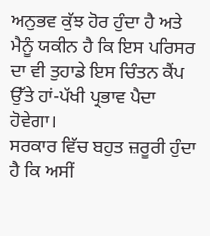ਅਨੁਭਵ ਕੁੱਝ ਹੋਰ ਹੁੰਦਾ ਹੈ ਅਤੇ ਮੈਨੂੰ ਯਕੀਨ ਹੈ ਕਿ ਇਸ ਪਰਿਸਰ ਦਾ ਵੀ ਤੁਹਾਡੇ ਇਸ ਚਿੰਤਨ ਕੈਂਪ ਉੱਤੇ ਹਾਂ-ਪੱਖੀ ਪ੍ਰਭਾਵ ਪੈਦਾ ਹੋਵੇਗਾ।
ਸਰਕਾਰ ਵਿੱਚ ਬਹੁਤ ਜ਼ਰੂਰੀ ਹੁੰਦਾ ਹੈ ਕਿ ਅਸੀਂ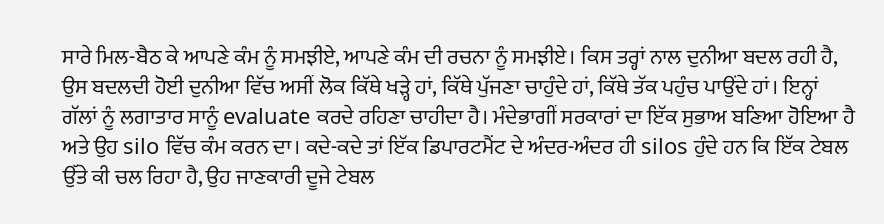ਸਾਰੇ ਮਿਲ-ਬੈਠ ਕੇ ਆਪਣੇ ਕੰਮ ਨੂੰ ਸਮਝੀਏ, ਆਪਣੇ ਕੰਮ ਦੀ ਰਚਨਾ ਨੂੰ ਸਮਝੀਏ। ਕਿਸ ਤਰ੍ਹਾਂ ਨਾਲ ਦੁਨੀਆ ਬਦਲ ਰਹੀ ਹੈ, ਉਸ ਬਦਲਦੀ ਹੋਈ ਦੁਨੀਆ ਵਿੱਚ ਅਸੀਂ ਲੋਕ ਕਿੱਥੇ ਖੜ੍ਹੇ ਹਾਂ, ਕਿੱਥੇ ਪੁੱਜਣਾ ਚਾਹੁੰਦੇ ਹਾਂ, ਕਿੱਥੇ ਤੱਕ ਪਹੁੰਚ ਪਾਉਂਦੇ ਹਾਂ। ਇਨ੍ਹਾਂ ਗੱਲਾਂ ਨੂੰ ਲਗਾਤਾਰ ਸਾਨੂੰ evaluate ਕਰਦੇ ਰਹਿਣਾ ਚਾਹੀਦਾ ਹੈ। ਮੰਦੇਭਾਗੀਂ ਸਰਕਾਰਾਂ ਦਾ ਇੱਕ ਸੁਭਾਅ ਬਣਿਆ ਹੋਇਆ ਹੈ ਅਤੇ ਉਹ silo ਵਿੱਚ ਕੰਮ ਕਰਨ ਦਾ। ਕਦੇ-ਕਦੇ ਤਾਂ ਇੱਕ ਡਿਪਾਰਟਮੈਂਟ ਦੇ ਅੰਦਰ-ਅੰਦਰ ਹੀ silos ਹੁੰਦੇ ਹਨ ਕਿ ਇੱਕ ਟੇਬਲ ਉੱਤੇ ਕੀ ਚਲ ਰਿਹਾ ਹੈ, ਉਹ ਜਾਣਕਾਰੀ ਦੂਜੇ ਟੇਬਲ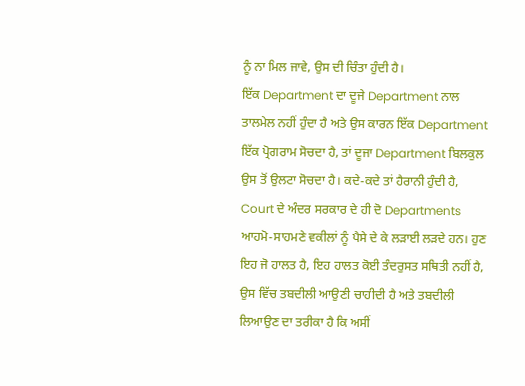ਨੂੰ ਨਾ ਮਿਲ ਜਾਵੇ, ਉਸ ਦੀ ਚਿੰਤਾ ਹੁੰਦੀ ਹੈ।
ਇੱਕ Department ਦਾ ਦੂਜੇ Department ਨਾਲ ਤਾਲਮੇਲ ਨਹੀਂ ਹੁੰਦਾ ਹੈ ਅਤੇ ਉਸ ਕਾਰਨ ਇੱਕ Department ਇੱਕ ਪ੍ਰੋਗਰਾਮ ਸੋਚਦਾ ਹੈ, ਤਾਂ ਦੂਜਾ Department ਬਿਲਕੁਲ ਉਸ ਤੋਂ ਉਲਟਾ ਸੋਚਦਾ ਹੈ। ਕਦੇ-ਕਦੇ ਤਾਂ ਹੈਰਾਨੀ ਹੁੰਦੀ ਹੈ, Court ਦੇ ਅੰਦਰ ਸਰਕਾਰ ਦੇ ਹੀ ਦੋ Departments ਆਹਮੋ-ਸਾਹਮਣੇ ਵਕੀਲਾਂ ਨੂੰ ਪੈਸੇ ਦੇ ਕੇ ਲੜਾਈ ਲੜਦੇ ਹਨ। ਹੁਣ ਇਹ ਜੋ ਹਾਲਤ ਹੈ, ਇਹ ਹਾਲਤ ਕੋਈ ਤੰਦਰੁਸਤ ਸਥਿਤੀ ਨਹੀਂ ਹੈ, ਉਸ ਵਿੱਚ ਤਬਦੀਲੀ ਆਉਣੀ ਚਾਹੀਦੀ ਹੈ ਅਤੇ ਤਬਦੀਲੀ ਲਿਆਉਣ ਦਾ ਤਰੀਕਾ ਹੈ ਕਿ ਅਸੀਂ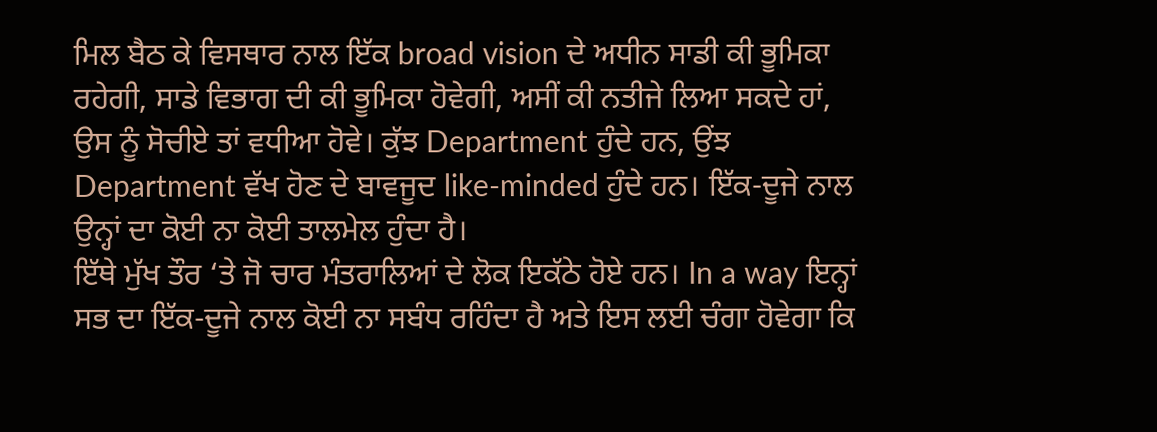ਮਿਲ ਬੈਠ ਕੇ ਵਿਸਥਾਰ ਨਾਲ ਇੱਕ broad vision ਦੇ ਅਧੀਨ ਸਾਡੀ ਕੀ ਭੂਮਿਕਾ ਰਹੇਗੀ, ਸਾਡੇ ਵਿਭਾਗ ਦੀ ਕੀ ਭੂਮਿਕਾ ਹੋਵੇਗੀ, ਅਸੀਂ ਕੀ ਨਤੀਜੇ ਲਿਆ ਸਕਦੇ ਹਾਂ, ਉਸ ਨੂੰ ਸੋਚੀਏ ਤਾਂ ਵਧੀਆ ਹੋਵੇ। ਕੁੱਝ Department ਹੁੰਦੇ ਹਨ, ਉਂਝ Department ਵੱਖ ਹੋਣ ਦੇ ਬਾਵਜੂਦ like-minded ਹੁੰਦੇ ਹਨ। ਇੱਕ-ਦੂਜੇ ਨਾਲ ਉਨ੍ਹਾਂ ਦਾ ਕੋਈ ਨਾ ਕੋਈ ਤਾਲਮੇਲ ਹੁੰਦਾ ਹੈ।
ਇੱਥੇ ਮੁੱਖ ਤੌਰ ‘ਤੇ ਜੋ ਚਾਰ ਮੰਤਰਾਲਿਆਂ ਦੇ ਲੋਕ ਇਕੱਠੇ ਹੋਏ ਹਨ। In a way ਇਨ੍ਹਾਂ ਸਭ ਦਾ ਇੱਕ-ਦੂਜੇ ਨਾਲ ਕੋਈ ਨਾ ਸਬੰਧ ਰਹਿੰਦਾ ਹੈ ਅਤੇ ਇਸ ਲਈ ਚੰਗਾ ਹੋਵੇਗਾ ਕਿ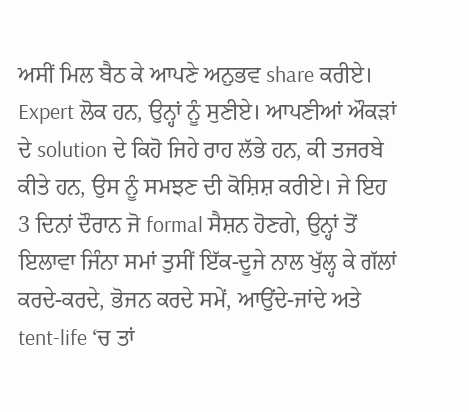ਅਸੀਂ ਮਿਲ ਬੈਠ ਕੇ ਆਪਣੇ ਅਨੁਭਵ share ਕਰੀਏ। Expert ਲੋਕ ਹਨ, ਉਨ੍ਹਾਂ ਨੂੰ ਸੁਣੀਏ। ਆਪਣੀਆਂ ਔਕੜਾਂ ਦੇ solution ਦੇ ਕਿਹੋ ਜਿਹੇ ਰਾਹ ਲੱਭੇ ਹਨ, ਕੀ ਤਜਰਬੇ ਕੀਤੇ ਹਨ, ਉਸ ਨੂੰ ਸਮਝਣ ਦੀ ਕੋਸ਼ਿਸ਼ ਕਰੀਏ। ਜੇ ਇਹ 3 ਦਿਨਾਂ ਦੌਰਾਨ ਜੋ formal ਸੈਸ਼ਨ ਹੋਣਗੇ, ਉਨ੍ਹਾਂ ਤੋਂ ਇਲਾਵਾ ਜਿੰਨਾ ਸਮਾਂ ਤੁਸੀਂ ਇੱਕ-ਦੂਜੇ ਨਾਲ ਖੁੱਲ੍ਹ ਕੇ ਗੱਲਾਂ ਕਰਦੇ-ਕਰਦੇ, ਭੋਜਨ ਕਰਦੇ ਸਮੇਂ, ਆਉਂਦੇ-ਜਾਂਦੇ ਅਤੇ tent-life ‘ਚ ਤਾਂ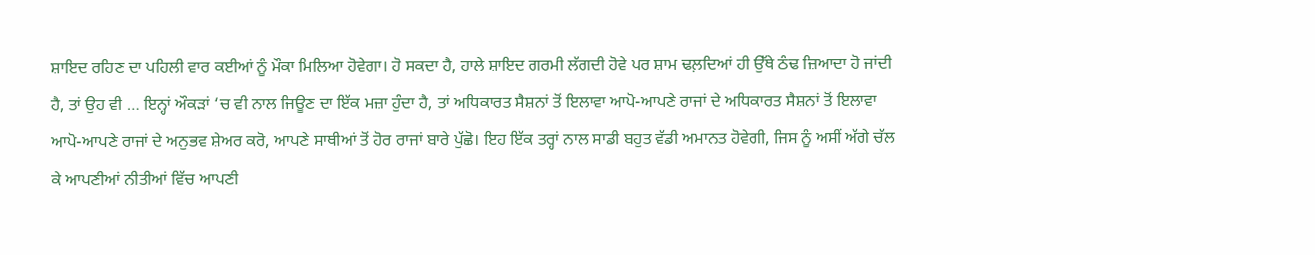ਸ਼ਾਇਦ ਰਹਿਣ ਦਾ ਪਹਿਲੀ ਵਾਰ ਕਈਆਂ ਨੂੰ ਮੌਕਾ ਮਿਲਿਆ ਹੋਵੇਗਾ। ਹੋ ਸਕਦਾ ਹੈ, ਹਾਲੇ ਸ਼ਾਇਦ ਗਰਮੀ ਲੱਗਦੀ ਹੋਵੇ ਪਰ ਸ਼ਾਮ ਢਲ਼ਦਿਆਂ ਹੀ ਉੱਥੇ ਠੰਢ ਜ਼ਿਆਦਾ ਹੋ ਜਾਂਦੀ ਹੈ, ਤਾਂ ਉਹ ਵੀ … ਇਨ੍ਹਾਂ ਔਕੜਾਂ ‘ਚ ਵੀ ਨਾਲ ਜਿਊਣ ਦਾ ਇੱਕ ਮਜ਼ਾ ਹੁੰਦਾ ਹੈ, ਤਾਂ ਅਧਿਕਾਰਤ ਸੈਸ਼ਨਾਂ ਤੋਂ ਇਲਾਵਾ ਆਪੋ-ਆਪਣੇ ਰਾਜਾਂ ਦੇ ਅਧਿਕਾਰਤ ਸੈਸ਼ਨਾਂ ਤੋਂ ਇਲਾਵਾ ਆਪੋ-ਆਪਣੇ ਰਾਜਾਂ ਦੇ ਅਨੁਭਵ ਸ਼ੇਅਰ ਕਰੋ, ਆਪਣੇ ਸਾਥੀਆਂ ਤੋਂ ਹੋਰ ਰਾਜਾਂ ਬਾਰੇ ਪੁੱਛੋ। ਇਹ ਇੱਕ ਤਰ੍ਹਾਂ ਨਾਲ ਸਾਡੀ ਬਹੁਤ ਵੱਡੀ ਅਮਾਨਤ ਹੋਵੇਗੀ, ਜਿਸ ਨੂੰ ਅਸੀਂ ਅੱਗੇ ਚੱਲ ਕੇ ਆਪਣੀਆਂ ਨੀਤੀਆਂ ਵਿੱਚ ਆਪਣੀ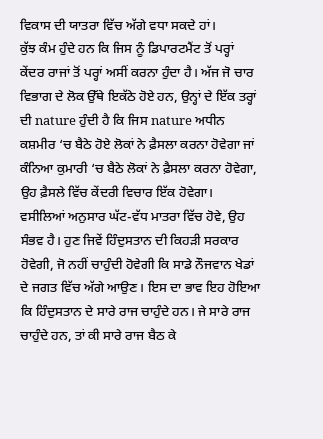ਵਿਕਾਸ ਦੀ ਯਾਤਰਾ ਵਿੱਚ ਅੱਗੇ ਵਧਾ ਸਕਦੇ ਹਾਂ।
ਕੁੱਝ ਕੰਮ ਹੁੰਦੇ ਹਨ ਕਿ ਜਿਸ ਨੂੰ ਡਿਪਾਰਟਮੈਂਟ ਤੋਂ ਪਰ੍ਹਾਂ ਕੇਂਦਰ ਰਾਜਾਂ ਤੋਂ ਪਰ੍ਹਾਂ ਅਸੀਂ ਕਰਨਾ ਹੁੰਦਾ ਹੈ। ਅੱਜ ਜੋ ਚਾਰ ਵਿਭਾਗ ਦੇ ਲੋਕ ਉੱਥੇ ਇਕੱਠੇ ਹੋਏ ਹਨ, ਉਨ੍ਹਾਂ ਦੇ ਇੱਕ ਤਰ੍ਹਾਂ ਦੀ nature ਹੁੰਦੀ ਹੈ ਕਿ ਜਿਸ nature ਅਧੀਨ ਕਸ਼ਮੀਰ ‘ਚ ਬੈਠੇ ਹੋਏ ਲੋਕਾਂ ਨੇ ਫ਼ੈਸਲਾ ਕਰਨਾ ਹੋਵੇਗਾ ਜਾਂ ਕੰਨਿਆ ਕੁਮਾਰੀ ‘ਚ ਬੈਠੇ ਲੋਕਾਂ ਨੇ ਫ਼ੈਸਲਾ ਕਰਨਾ ਹੋਵੇਗਾ, ਉਹ ਫ਼ੈਸਲੇ ਵਿੱਚ ਕੇਂਦਰੀ ਵਿਚਾਰ ਇੱਕ ਹੋਵੇਗਾ। ਵਸੀਲਿਆਂ ਅਨੁਸਾਰ ਘੱਟ-ਵੱਧ ਮਾਤਰਾ ਵਿੱਚ ਹੋਵੇ, ਉਹ ਸੰਭਵ ਹੈ। ਹੁਣ ਜਿਵੇਂ ਹਿੰਦੁਸਤਾਨ ਦੀ ਕਿਹੜੀ ਸਰਕਾਰ ਹੋਵੇਗੀ, ਜੋ ਨਹੀਂ ਚਾਹੁੰਦੀ ਹੋਵੇਗੀ ਕਿ ਸਾਡੇ ਨੌਜਵਾਨ ਖੇਡਾਂ ਦੇ ਜਗਤ ਵਿੱਚ ਅੱਗੇ ਆਉਣ। ਇਸ ਦਾ ਭਾਵ ਇਹ ਹੋਇਆ ਕਿ ਹਿੰਦੁਸਤਾਨ ਦੇ ਸਾਰੇ ਰਾਜ ਚਾਹੁੰਦੇ ਹਨ। ਜੇ ਸਾਰੇ ਰਾਜ ਚਾਹੁੰਦੇ ਹਨ, ਤਾਂ ਕੀ ਸਾਰੇ ਰਾਜ ਬੈਠ ਕੇ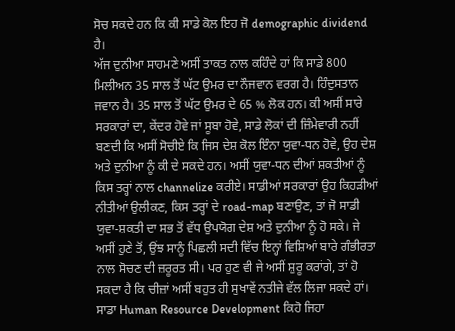ਸੋਚ ਸਕਦੇ ਹਨ ਕਿ ਕੀ ਸਾਡੇ ਕੋਲ ਇਹ ਜੋ demographic dividend ਹੈ।
ਅੱਜ ਦੁਨੀਆ ਸਾਹਮਣੇ ਅਸੀਂ ਤਾਕਤ ਨਾਲ ਕਹਿੰਦੇ ਹਾਂ ਕਿ ਸਾਡੇ 800 ਮਿਲੀਅਨ 35 ਸਾਲ ਤੋਂ ਘੱਟ ਉਮਰ ਦਾ ਨੌਜਵਾਨ ਵਰਗ ਹੈ। ਹਿੰਦੁਸਤਾਨ ਜਵਾਨ ਹੈ। 35 ਸਾਲ ਤੋਂ ਘੱਟ ਉਮਰ ਦੇ 65 % ਲੋਕ ਹਨ। ਕੀ ਅਸੀਂ ਸਾਰੇ ਸਰਕਾਰਾਂ ਦਾ, ਕੇਂਦਰ ਹੋਵੇ ਜਾਂ ਸੂਬਾ ਹੋਵੇ, ਸਾਡੇ ਲੋਕਾਂ ਦੀ ਜ਼ਿੰਮੇਵਾਰੀ ਨਹੀਂ ਬਣਦੀ ਕਿ ਅਸੀਂ ਸੋਚੀਏ ਕਿ ਜਿਸ ਦੇਸ਼ ਕੋਲ ਇੰਨਾ ਯੁਵਾ-ਧਨ ਹੋਵੇ, ਉਹ ਦੇਸ਼ ਅਤੇ ਦੁਨੀਆ ਨੂੰ ਕੀ ਦੇ ਸਕਦੇ ਹਨ। ਅਸੀਂ ਯੁਵਾ-ਧਨ ਦੀਆਂ ਸ਼ਕਤੀਆਂ ਨੂੰ ਕਿਸ ਤਰ੍ਹਾਂ ਨਾਲ channelize ਕਰੀਏ। ਸਾਡੀਆਂ ਸਰਕਾਰਾਂ ਉਹ ਕਿਹੜੀਆਂ ਨੀਤੀਆਂ ਉਲੀਕਣ, ਕਿਸ ਤਰ੍ਹਾਂ ਦੇ road-map ਬਣਾਉਣ, ਤਾਂ ਜੋ ਸਾਡੀ ਯੁਵਾ-ਸ਼ਕਤੀ ਦਾ ਸਭ ਤੋਂ ਵੱਧ ਉਪਯੋਗ ਦੇਸ਼ ਅਤੇ ਦੁਨੀਆ ਨੂੰ ਹੋ ਸਕੇ। ਜੇ ਅਸੀਂ ਹੁਣੇ ਤੋਂ, ਉਂਝ ਸਾਨੂੰ ਪਿਛਲੀ ਸਦੀ ਵਿੱਚ ਇਨ੍ਹਾਂ ਵਿਸ਼ਿਆਂ ਬਾਰੇ ਗੰਭੀਰਤਾ ਨਾਲ ਸੋਚਣ ਦੀ ਜ਼ਰੂਰਤ ਸੀ। ਪਰ ਹੁਣ ਵੀ ਜੇ ਅਸੀਂ ਸ਼ੁਰੂ ਕਰਾਂਗੇ, ਤਾਂ ਹੋ ਸਕਦਾ ਹੈ ਕਿ ਚੀਜ਼ਾਂ ਅਸੀਂ ਬਹੁਤ ਹੀ ਸੁਖਾਵੇਂ ਨਤੀਜੇ ਵੱਲ ਲਿਜਾ ਸਕਦੇ ਹਾਂ। ਸਾਡਾ Human Resource Development ਕਿਹੋ ਜਿਹਾ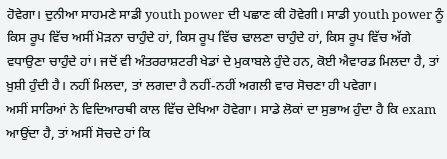ਹੋਵੇਗਾ। ਦੁਨੀਆ ਸਾਹਮਣੇ ਸਾਡੀ youth power ਦੀ ਪਛਾਣ ਕੀ ਹੋਵੇਗੀ। ਸਾਡੀ youth power ਨੂੰ ਕਿਸ ਰੂਪ ਵਿੱਚ ਅਸੀਂ ਮੋੜਨਾ ਚਾਹੁੰਦੇ ਹਾਂ, ਕਿਸ ਰੂਪ ਵਿੱਚ ਢਾਲਣਾ ਚਾਹੁੰਦੇ ਹਾਂ, ਕਿਸ ਰੂਪ ਵਿੱਚ ਅੱਗੇ ਵਧਾਉਣਾ ਚਾਹੁੰਦੇ ਹਾਂ। ਜਦੋਂ ਵੀ ਅੰਤਰਰਾਸ਼ਟਰੀ ਖੇਡਾਂ ਦੇ ਮੁਕਾਬਲੇ ਹੁੰਦੇ ਹਨ, ਕੋਈ ਐਵਾਰਡ ਮਿਲਦਾ ਹੈ, ਤਾਂ ਖ਼ੁਸ਼ੀ ਹੁੰਦੀ ਹੈ। ਨਹੀਂ ਮਿਲਦਾ, ਤਾਂ ਲਗਦਾ ਹੈ ਨਹੀਂ-ਨਹੀਂ ਅਗਲੀ ਵਾਰ ਸੋਚਣਾ ਹੀ ਪਵੇਗਾ।
ਅਸੀਂ ਸਾਰਿਆਂ ਨੇ ਵਿਦਿਆਰਥੀ ਕਾਲ ਵਿੱਚ ਦੇਖਿਆ ਹੋਵੇਗਾ। ਸਾਡੇ ਲੋਕਾਂ ਦਾ ਸੁਭਾਅ ਹੁੰਦਾ ਹੈ ਕਿ exam ਆਉਂਦਾ ਹੈ, ਤਾਂ ਅਸੀਂ ਸੋਚਦੇ ਹਾਂ ਕਿ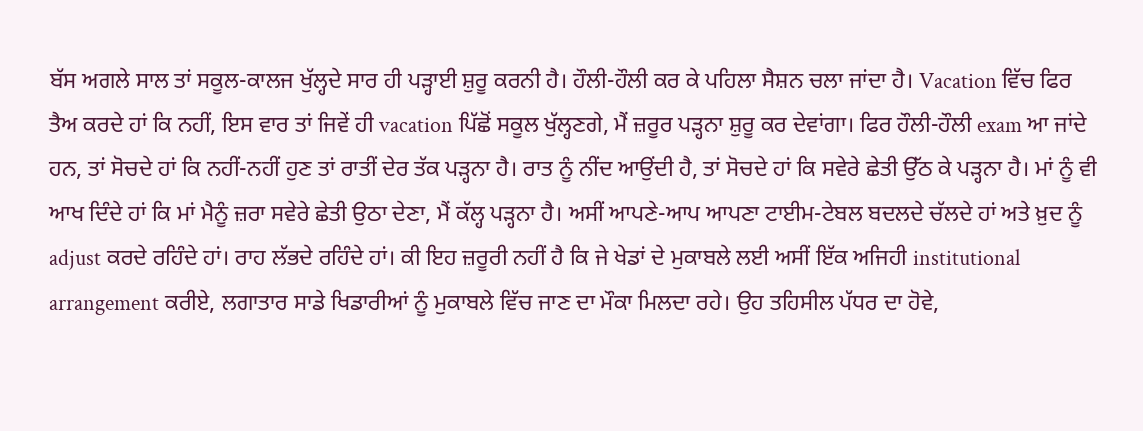ਬੱਸ ਅਗਲੇ ਸਾਲ ਤਾਂ ਸਕੂਲ-ਕਾਲਜ ਖੁੱਲ੍ਹਦੇ ਸਾਰ ਹੀ ਪੜ੍ਹਾਈ ਸ਼ੁਰੂ ਕਰਨੀ ਹੈ। ਹੌਲੀ-ਹੌਲੀ ਕਰ ਕੇ ਪਹਿਲਾ ਸੈਸ਼ਨ ਚਲਾ ਜਾਂਦਾ ਹੈ। Vacation ਵਿੱਚ ਫਿਰ ਤੈਅ ਕਰਦੇ ਹਾਂ ਕਿ ਨਹੀਂ, ਇਸ ਵਾਰ ਤਾਂ ਜਿਵੇਂ ਹੀ vacation ਪਿੱਛੋਂ ਸਕੂਲ ਖੁੱਲ੍ਹਣਗੇ, ਮੈਂ ਜ਼ਰੂਰ ਪੜ੍ਹਨਾ ਸ਼ੁਰੂ ਕਰ ਦੇਵਾਂਗਾ। ਫਿਰ ਹੌਲੀ-ਹੌਲੀ exam ਆ ਜਾਂਦੇ ਹਨ, ਤਾਂ ਸੋਚਦੇ ਹਾਂ ਕਿ ਨਹੀਂ-ਨਹੀਂ ਹੁਣ ਤਾਂ ਰਾਤੀਂ ਦੇਰ ਤੱਕ ਪੜ੍ਹਨਾ ਹੈ। ਰਾਤ ਨੂੰ ਨੀਂਦ ਆਉਂਦੀ ਹੈ, ਤਾਂ ਸੋਚਦੇ ਹਾਂ ਕਿ ਸਵੇਰੇ ਛੇਤੀ ਉੱਠ ਕੇ ਪੜ੍ਹਨਾ ਹੈ। ਮਾਂ ਨੂੰ ਵੀ ਆਖ ਦਿੰਦੇ ਹਾਂ ਕਿ ਮਾਂ ਮੈਨੂੰ ਜ਼ਰਾ ਸਵੇਰੇ ਛੇਤੀ ਉਠਾ ਦੇਣਾ, ਮੈਂ ਕੱਲ੍ਹ ਪੜ੍ਹਨਾ ਹੈ। ਅਸੀਂ ਆਪਣੇ-ਆਪ ਆਪਣਾ ਟਾਈਮ-ਟੇਬਲ ਬਦਲਦੇ ਚੱਲਦੇ ਹਾਂ ਅਤੇ ਖ਼ੁਦ ਨੂੰ adjust ਕਰਦੇ ਰਹਿੰਦੇ ਹਾਂ। ਰਾਹ ਲੱਭਦੇ ਰਹਿੰਦੇ ਹਾਂ। ਕੀ ਇਹ ਜ਼ਰੂਰੀ ਨਹੀਂ ਹੈ ਕਿ ਜੇ ਖੇਡਾਂ ਦੇ ਮੁਕਾਬਲੇ ਲਈ ਅਸੀਂ ਇੱਕ ਅਜਿਹੀ institutional arrangement ਕਰੀਏ, ਲਗਾਤਾਰ ਸਾਡੇ ਖਿਡਾਰੀਆਂ ਨੂੰ ਮੁਕਾਬਲੇ ਵਿੱਚ ਜਾਣ ਦਾ ਮੌਕਾ ਮਿਲਦਾ ਰਹੇ। ਉਹ ਤਹਿਸੀਲ ਪੱਧਰ ਦਾ ਹੋਵੇ,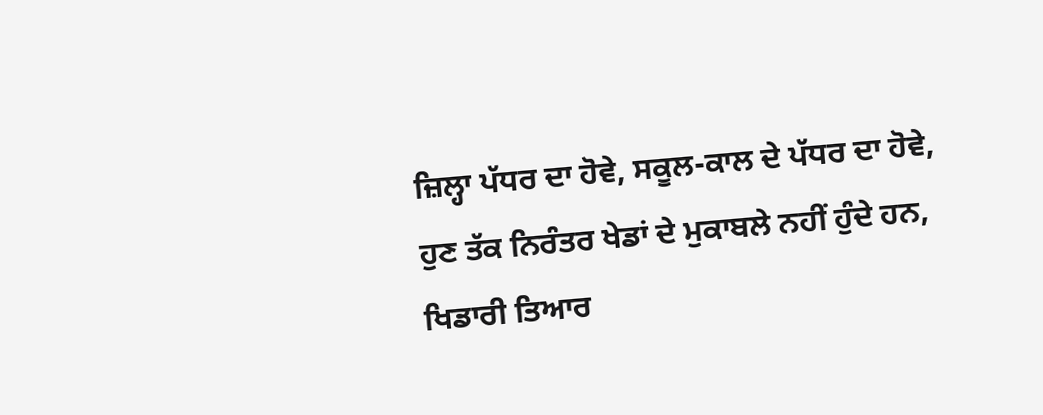ਜ਼ਿਲ੍ਹਾ ਪੱਧਰ ਦਾ ਹੋਵੇ, ਸਕੂਲ-ਕਾਲ ਦੇ ਪੱਧਰ ਦਾ ਹੋਵੇ, ਹੁਣ ਤੱਕ ਨਿਰੰਤਰ ਖੇਡਾਂ ਦੇ ਮੁਕਾਬਲੇ ਨਹੀਂ ਹੁੰਦੇ ਹਨ, ਖਿਡਾਰੀ ਤਿਆਰ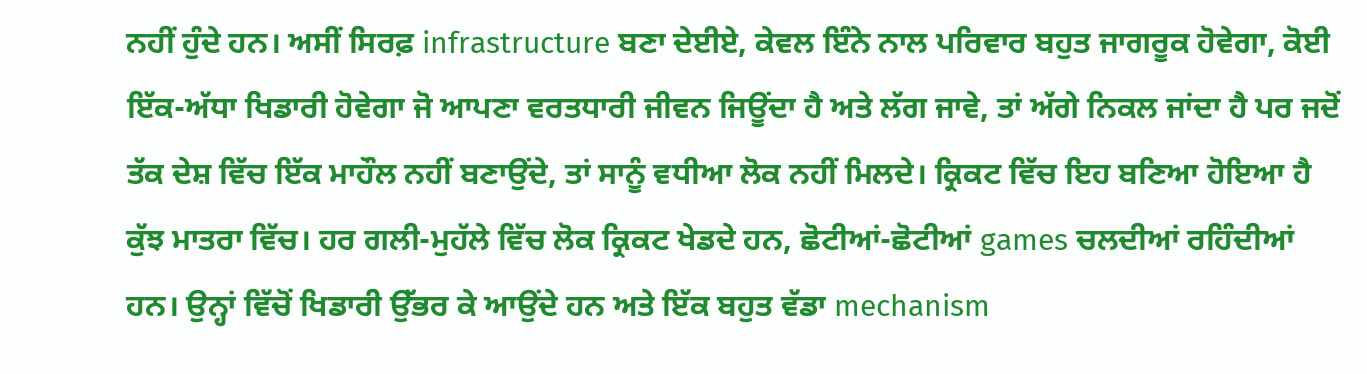ਨਹੀਂ ਹੁੰਦੇ ਹਨ। ਅਸੀਂ ਸਿਰਫ਼ infrastructure ਬਣਾ ਦੇਈਏ, ਕੇਵਲ ਇੰਨੇ ਨਾਲ ਪਰਿਵਾਰ ਬਹੁਤ ਜਾਗਰੂਕ ਹੋਵੇਗਾ, ਕੋਈ ਇੱਕ-ਅੱਧਾ ਖਿਡਾਰੀ ਹੋਵੇਗਾ ਜੋ ਆਪਣਾ ਵਰਤਧਾਰੀ ਜੀਵਨ ਜਿਊਂਦਾ ਹੈ ਅਤੇ ਲੱਗ ਜਾਵੇ, ਤਾਂ ਅੱਗੇ ਨਿਕਲ ਜਾਂਦਾ ਹੈ ਪਰ ਜਦੋਂ ਤੱਕ ਦੇਸ਼ ਵਿੱਚ ਇੱਕ ਮਾਹੌਲ ਨਹੀਂ ਬਣਾਉਂਦੇ, ਤਾਂ ਸਾਨੂੰ ਵਧੀਆ ਲੋਕ ਨਹੀਂ ਮਿਲਦੇ। ਕ੍ਰਿਕਟ ਵਿੱਚ ਇਹ ਬਣਿਆ ਹੋਇਆ ਹੈ ਕੁੱਝ ਮਾਤਰਾ ਵਿੱਚ। ਹਰ ਗਲੀ-ਮੁਹੱਲੇ ਵਿੱਚ ਲੋਕ ਕ੍ਰਿਕਟ ਖੇਡਦੇ ਹਨ, ਛੋਟੀਆਂ-ਛੋਟੀਆਂ games ਚਲਦੀਆਂ ਰਹਿੰਦੀਆਂ ਹਨ। ਉਨ੍ਹਾਂ ਵਿੱਚੋਂ ਖਿਡਾਰੀ ਉੱਭਰ ਕੇ ਆਉਂਦੇ ਹਨ ਅਤੇ ਇੱਕ ਬਹੁਤ ਵੱਡਾ mechanism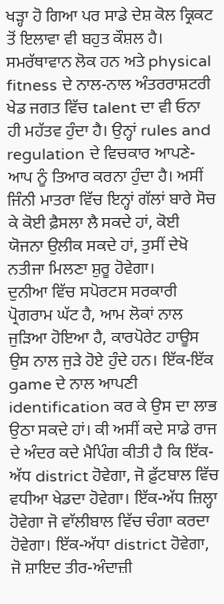ਖੜ੍ਹਾ ਹੋ ਗਿਆ ਪਰ ਸਾਡੇ ਦੇਸ਼ ਕੋਲ ਕ੍ਰਿਕਟ ਤੋਂ ਇਲਾਵਾ ਵੀ ਬਹੁਤ ਕੌਸ਼ਲ ਹੈ। ਸਮਰੱਥਾਵਾਨ ਲੋਕ ਹਨ ਅਤੇ physical fitness ਦੇ ਨਾਲ-ਨਾਲ ਅੰਤਰਰਾਸ਼ਟਰੀ ਖੇਡ ਜਗਤ ਵਿੱਚ talent ਦਾ ਵੀ ਓਨਾ ਹੀ ਮਹੱਤਵ ਹੁੰਦਾ ਹੈ। ਉਨ੍ਹਾਂ rules and regulation ਦੇ ਵਿਚਕਾਰ ਆਪਣੇ-ਆਪ ਨੂੰ ਤਿਆਰ ਕਰਨਾ ਹੁੰਦਾ ਹੈ। ਅਸੀਂ ਜਿੰਨੀ ਮਾਤਰਾ ਵਿੱਚ ਇਨ੍ਹਾਂ ਗੱਲਾਂ ਬਾਰੇ ਸੋਚ ਕੇ ਕੋਈ ਫ਼ੈਸਲਾ ਲੈ ਸਕਦੇ ਹਾਂ, ਕੋਈ ਯੋਜਨਾ ਉਲੀਕ ਸਕਦੇ ਹਾਂ, ਤੁਸੀਂ ਦੇਖੋ ਨਤੀਜਾ ਮਿਲਣਾ ਸ਼ੁਰੂ ਹੋਵੇਗਾ।
ਦੁਨੀਆ ਵਿੱਚ ਸਪੋਰਟਸ ਸਰਕਾਰੀ ਪ੍ਰੋਗਰਾਮ ਘੱਟ ਹੈ, ਆਮ ਲੋਕਾਂ ਨਾਲ ਜੁੜਿਆ ਹੋਇਆ ਹੈ, ਕਾਰਪੋਰੇਟ ਹਾਊਸ ਉਸ ਨਾਲ ਜੁੜੇ ਹੋਏ ਹੁੰਦੇ ਹਨ। ਇੱਕ-ਇੱਕ game ਦੇ ਨਾਲ ਆਪਣੀ identification ਕਰ ਕੇ ਉਸ ਦਾ ਲਾਭ ਉਠਾ ਸਕਦੇ ਹਾਂ। ਕੀ ਅਸੀਂ ਕਦੇ ਸਾਡੇ ਰਾਜ ਦੇ ਅੰਦਰ ਕਦੇ ਮੈਪਿੰਗ ਕੀਤੀ ਹੈ ਕਿ ਇੱਕ-ਅੱਧ district ਹੋਵੇਗਾ, ਜੋ ਫ਼ੁੱਟਬਾਲ ਵਿੱਚ ਵਧੀਆ ਖੇਡਦਾ ਹੋਵੇਗਾ। ਇੱਕ-ਅੱਧ ਜ਼ਿਲ੍ਹਾ ਹੋਵੇਗਾ ਜੋ ਵਾੱਲੀਬਾਲ ਵਿੱਚ ਚੰਗਾ ਕਰਦਾ ਹੋਵੇਗਾ। ਇੱਕ-ਅੱਧਾ district ਹੋਵੇਗਾ, ਜੋ ਸ਼ਾਇਦ ਤੀਰ-ਅੰਦਾਜ਼ੀ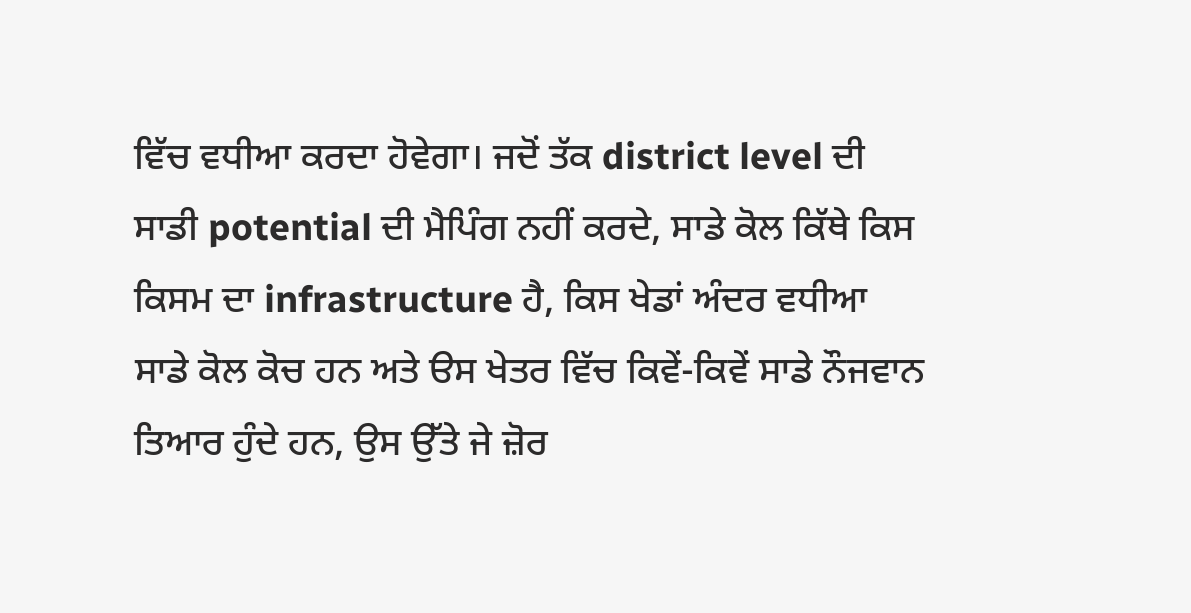ਵਿੱਚ ਵਧੀਆ ਕਰਦਾ ਹੋਵੇਗਾ। ਜਦੋਂ ਤੱਕ district level ਦੀ ਸਾਡੀ potential ਦੀ ਮੈਪਿੰਗ ਨਹੀਂ ਕਰਦੇ, ਸਾਡੇ ਕੋਲ ਕਿੱਥੇ ਕਿਸ ਕਿਸਮ ਦਾ infrastructure ਹੈ, ਕਿਸ ਖੇਡਾਂ ਅੰਦਰ ਵਧੀਆ ਸਾਡੇ ਕੋਲ ਕੋਚ ਹਨ ਅਤੇ ੳਸ ਖੇਤਰ ਵਿੱਚ ਕਿਵੇਂ-ਕਿਵੇਂ ਸਾਡੇ ਨੌਜਵਾਨ ਤਿਆਰ ਹੁੰਦੇ ਹਨ, ਉਸ ਉੱਤੇ ਜੇ ਜ਼ੋਰ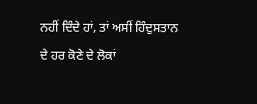ਨਹੀਂ ਦਿੰਦੇ ਹਾਂ, ਤਾਂ ਅਸੀਂ ਹਿੰਦੁਸਤਾਨ ਦੇ ਹਰ ਕੋਣੇ ਦੇ ਲੋਕਾਂ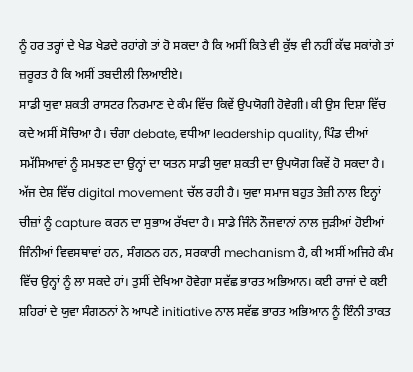ਨੂੰ ਹਰ ਤਰ੍ਹਾਂ ਦੇ ਖੇਡ ਖੇਡਦੇ ਰਹਾਂਗੇ ਤਾਂ ਹੋ ਸਕਦਾ ਹੈ ਕਿ ਅਸੀਂ ਕਿਤੇ ਵੀ ਕੁੱਝ ਵੀ ਨਹੀਂ ਕੱਢ ਸਕਾਂਗੇ ਤਾਂ ਜ਼ਰੂਰਤ ਹੈ ਕਿ ਅਸੀਂ ਤਬਦੀਲੀ ਲਿਆਈਏ।
ਸਾਡੀ ਯੁਵਾ ਸ਼ਕਤੀ ਰਾਸਟਰ ਨਿਰਮਾਣ ਦੇ ਕੰਮ ਵਿੱਚ ਕਿਵੇਂ ਉਪਯੋਗੀ ਹੋਵੇਗੀ। ਕੀ ਉਸ ਦਿਸ਼ਾ ਵਿੱਚ ਕਦੇ ਅਸੀਂ ਸੋਚਿਆ ਹੈ। ਚੰਗਾ debate, ਵਧੀਆ leadership quality, ਪਿੰਡ ਦੀਆਂ ਸਮੱਸਿਆਵਾਂ ਨੂੰ ਸਮਝਣ ਦਾ ਉਨ੍ਹਾਂ ਦਾ ਯਤਨ ਸਾਡੀ ਯੁਵਾ ਸ਼ਕਤੀ ਦਾ ਉਪਯੋਗ ਕਿਵੇਂ ਹੋ ਸਕਦਾ ਹੈ। ਅੱਜ ਦੇਸ਼ ਵਿੱਚ digital movement ਚੱਲ ਰਹੀ ਹੈ। ਯੁਵਾ ਸਮਾਜ ਬਹੁਤ ਤੇਜ਼ੀ ਨਾਲ ਇਨ੍ਹਾਂ ਚੀਜ਼ਾਂ ਨੂੰ capture ਕਰਨ ਦਾ ਸੁਭਾਅ ਰੱਖਦਾ ਹੈ। ਸਾਡੇ ਜਿੰਨੇ ਨੌਜਵਾਨਾਂ ਨਾਲ ਜੁੜੀਆਂ ਹੋਈਆਂ ਜਿੰਨੀਆਂ ਵਿਵਸਥਾਵਾਂ ਹਨ, ਸੰਗਠਨ ਹਨ, ਸਰਕਾਰੀ mechanism ਹੈ, ਕੀ ਅਸੀਂ ਅਜਿਹੇ ਕੰਮ ਵਿੱਚ ਉਨ੍ਹਾਂ ਨੂੰ ਲਾ ਸਕਦੇ ਹਾਂ। ਤੁਸੀਂ ਦੇਖਿਆ ਹੋਵੇਗਾ ਸਵੱਛ ਭਾਰਤ ਅਭਿਆਨ। ਕਈ ਰਾਜਾਂ ਦੇ ਕਈ ਸ਼ਹਿਰਾਂ ਦੇ ਯੁਵਾ ਸੰਗਠਨਾਂ ਨੇ ਆਪਣੇ initiative ਨਾਲ ਸਵੱਛ ਭਾਰਤ ਅਭਿਆਨ ਨੂੰ ਇੰਨੀ ਤਾਕਤ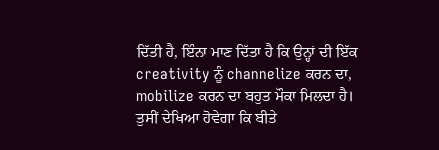ਦਿੱਤੀ ਹੈ, ਇੰਨਾ ਮਾਣ ਦਿੱਤਾ ਹੈ ਕਿ ਉਨ੍ਹਾਂ ਦੀ ਇੱਕ creativity ਨੂੰ channelize ਕਰਨ ਦਾ, mobilize ਕਰਨ ਦਾ ਬਹੁਤ ਮੌਕਾ ਮਿਲਦਾ ਹੈ।
ਤੁਸੀਂ ਦੇਖਿਆ ਹੋਵੇਗਾ ਕਿ ਬੀਤੇ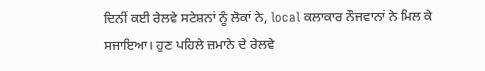ਦਿਨੀਂ ਕਈ ਰੇਲਵੇ ਸਟੇਸ਼ਨਾਂ ਨੂੰ ਲੋਕਾਂ ਨੇ, local ਕਲਾਕਾਰ ਨੌਜਵਾਨਾਂ ਨੇ ਮਿਲ ਕੇ ਸਜਾਇਆ। ਹੁਣ ਪਹਿਲੇ ਜ਼ਮਾਨੇ ਦੇ ਰੇਲਵੇ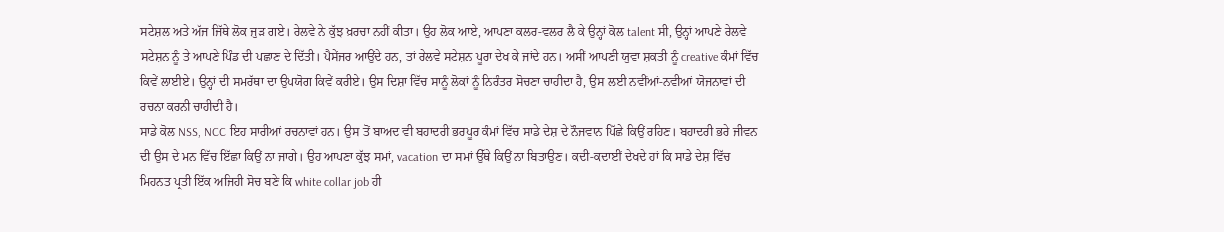ਸਟੇਸ਼ਲ ਅਤੇ ਅੱਜ ਜਿੱਥੇ ਲੋਕ ਜੁੜ ਗਏ। ਰੇਲਵੇ ਨੇ ਕੁੱਝ ਖ਼ਰਚਾ ਨਹੀਂ ਕੀਤਾ। ਉਹ ਲੋਕ ਆਏ, ਆਪਣਾ ਕਲਰ-ਵਲਰ ਲੈ ਕੇ ਉਨ੍ਹਾਂ ਕੋਲ talent ਸੀ, ਉਨ੍ਹਾਂ ਆਪਣੇ ਰੇਲਵੇ ਸਟੇਸ਼ਨ ਨੂੰ ਤੇ ਆਪਣੇ ਪਿੰਡ ਦੀ ਪਛਾਣ ਦੇ ਦਿੱਤੀ। ਪੈਸੇਂਜਰ ਆਉਂਦੇ ਹਨ, ਤਾਂ ਰੇਲਵੇ ਸਟੇਸ਼ਨ ਪੂਰਾ ਦੇਖ ਕੇ ਜਾਂਦੇ ਹਨ। ਅਸੀਂ ਆਪਣੀ ਯੁਵਾ ਸ਼ਕਤੀ ਨੂੰ creative ਕੰਮਾਂ ਵਿੱਚ ਕਿਵੇਂ ਲਾਈਏ। ਉਨ੍ਹਾਂ ਦੀ ਸਮਰੱਥਾ ਦਾ ਉਪਯੋਗ ਕਿਵੇਂ ਕਰੀਏ। ਉਸ ਦਿਸ਼ਾ ਵਿੱਚ ਸਾਨੂੰ ਲੋਕਾਂ ਨੂੰ ਨਿਰੰਤਰ ਸੋਚਣਾ ਚਾਹੀਦਾ ਹੈ, ਉਸ ਲਈ ਨਵੀਂਆਂ-ਨਵੀਆਂ ਯੋਜਨਾਵਾਂ ਦੀ ਰਚਨਾ ਕਰਨੀ ਚਾਹੀਦੀ ਹੈ।
ਸਾਡੇ ਕੋਲ NSS, NCC ਇਹ ਸਾਰੀਆਂ ਰਚਨਾਵਾਂ ਹਨ। ਉਸ ਤੋਂ ਬਾਅਦ ਵੀ ਬਹਾਦਰੀ ਭਰਪੂਰ ਕੰਮਾਂ ਵਿੱਚ ਸਾਡੇ ਦੇਸ਼ ਦੇ ਨੌਜਵਾਨ ਪਿੱਛੇ ਕਿਉਂ ਰਹਿਣ। ਬਹਾਦਰੀ ਭਰੇ ਜੀਵਨ ਦੀ ਉਸ ਦੇ ਮਨ ਵਿੱਚ ਇੱਛਾ ਕਿਉਂ ਨਾ ਜਾਗੇ। ਉਹ ਆਪਣਾ ਕੁੱਝ ਸਮਾਂ, vacation ਦਾ ਸਮਾਂ ਉੱਥੇ ਕਿਉਂ ਨਾ ਬਿਤਾਉਣ। ਕਦੀ-ਕਦਾਈਂ ਦੇਖਦੇ ਹਾਂ ਕਿ ਸਾਡੇ ਦੇਸ਼ ਵਿੱਚ ਮਿਹਨਤ ਪ੍ਰਤੀ ਇੱਕ ਅਜਿਹੀ ਸੋਚ ਬਣੇ ਕਿ white collar job ਹੀ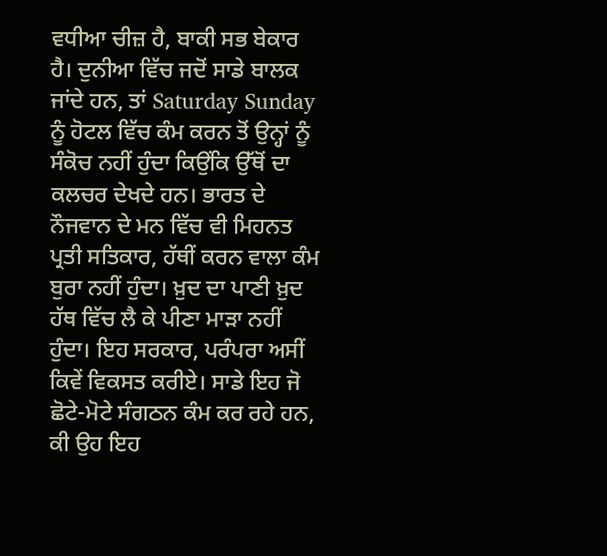ਵਧੀਆ ਚੀਜ਼ ਹੈ, ਬਾਕੀ ਸਭ ਬੇਕਾਰ ਹੈ। ਦੁਨੀਆ ਵਿੱਚ ਜਦੋਂ ਸਾਡੇ ਬਾਲਕ ਜਾਂਦੇ ਹਨ, ਤਾਂ Saturday Sunday ਨੂੰ ਹੋਟਲ ਵਿੱਚ ਕੰਮ ਕਰਨ ਤੋਂ ਉਨ੍ਹਾਂ ਨੂੰ ਸੰਕੋਚ ਨਹੀਂ ਹੁੰਦਾ ਕਿਉਂਕਿ ਉੱਥੋਂ ਦਾ ਕਲਚਰ ਦੇਖਦੇ ਹਨ। ਭਾਰਤ ਦੇ ਨੌਜਵਾਨ ਦੇ ਮਨ ਵਿੱਚ ਵੀ ਮਿਹਨਤ ਪ੍ਰਤੀ ਸਤਿਕਾਰ, ਹੱਥੀਂ ਕਰਨ ਵਾਲਾ ਕੰਮ ਬੁਰਾ ਨਹੀਂ ਹੁੰਦਾ। ਖ਼ੁਦ ਦਾ ਪਾਣੀ ਖ਼ੁਦ ਹੱਥ ਵਿੱਚ ਲੈ ਕੇ ਪੀਣਾ ਮਾੜਾ ਨਹੀਂ ਹੁੰਦਾ। ਇਹ ਸਰਕਾਰ, ਪਰੰਪਰਾ ਅਸੀਂ ਕਿਵੇਂ ਵਿਕਸਤ ਕਰੀਏ। ਸਾਡੇ ਇਹ ਜੋ ਛੋਟੇ-ਮੋਟੇ ਸੰਗਠਨ ਕੰਮ ਕਰ ਰਹੇ ਹਨ, ਕੀ ਉਹ ਇਹ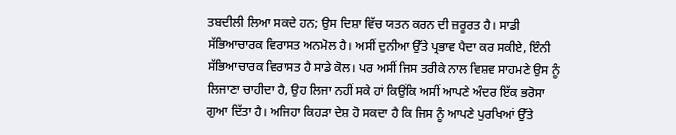ਤਬਦੀਲੀ ਲਿਆ ਸਕਦੇ ਹਨ; ਉਸ ਦਿਸ਼ਾ ਵਿੱਚ ਯਤਨ ਕਰਨ ਦੀ ਜ਼ਰੂਰਤ ਹੈ। ਸਾਡੀ ਸੱਭਿਆਚਾਰਕ ਵਿਰਾਸਤ ਅਨਮੋਲ ਹੈ। ਅਸੀਂ ਦੁਨੀਆ ਉੱਤੇ ਪ੍ਰਭਾਵ ਪੈਦਾ ਕਰ ਸਕੀਏ, ਇੰਨੀ ਸੱਭਿਆਚਾਰਕ ਵਿਰਾਸਤ ਹੈ ਸਾਡੇ ਕੋਲ। ਪਰ ਅਸੀਂ ਜਿਸ ਤਰੀਕੇ ਨਾਲ ਵਿਸ਼ਵ ਸਾਹਮਣੇ ਉਸ ਨੂੰ ਲਿਜਾਣਾ ਚਾਹੀਦਾ ਹੈ, ਉਹ ਲਿਜਾ ਨਹੀਂ ਸਕੇ ਹਾਂ ਕਿਉਂਕਿ ਅਸੀਂ ਆਪਣੇ ਅੰਦਰ ਇੱਕ ਭਰੋਸਾ ਗੁਆ ਦਿੱਤਾ ਹੈ। ਅਜਿਹਾ ਕਿਹੜਾ ਦੇਸ਼ ਹੋ ਸਕਦਾ ਹੈ ਕਿ ਜਿਸ ਨੂੰ ਆਪਣੇ ਪੁਰਖਿਆਂ ਉੱਤੇ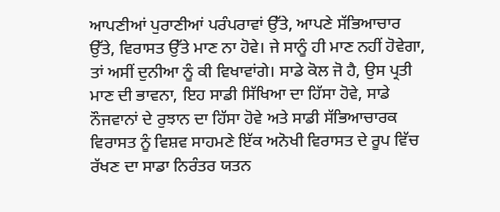ਆਪਣੀਆਂ ਪੁਰਾਣੀਆਂ ਪਰੰਪਰਾਵਾਂ ਉੱਤੇ, ਆਪਣੇ ਸੱਭਿਆਚਾਰ ਉੱਤੇ, ਵਿਰਾਸਤ ਉੱਤੇ ਮਾਣ ਨਾ ਹੋਵੇ। ਜੇ ਸਾਨੂੰ ਹੀ ਮਾਣ ਨਹੀਂ ਹੋਵੇਗਾ, ਤਾਂ ਅਸੀਂ ਦੁਨੀਆ ਨੂੰ ਕੀ ਵਿਖਾਵਾਂਗੇ। ਸਾਡੇ ਕੋਲ ਜੋ ਹੈ, ਉਸ ਪ੍ਰਤੀ ਮਾਣ ਦੀ ਭਾਵਨਾ, ਇਹ ਸਾਡੀ ਸਿੱਖਿਆ ਦਾ ਹਿੱਸਾ ਹੋਵੇ, ਸਾਡੇ ਨੌਜਵਾਨਾਂ ਦੇ ਰੁਝਾਨ ਦਾ ਹਿੱਸਾ ਹੋਵੇ ਅਤੇ ਸਾਡੀ ਸੱਭਿਆਚਾਰਕ ਵਿਰਾਸਤ ਨੂੰ ਵਿਸ਼ਵ ਸਾਹਮਣੇ ਇੱਕ ਅਨੋਖੀ ਵਿਰਾਸਤ ਦੇ ਰੂਪ ਵਿੱਚ ਰੱਖਣ ਦਾ ਸਾਡਾ ਨਿਰੰਤਰ ਯਤਨ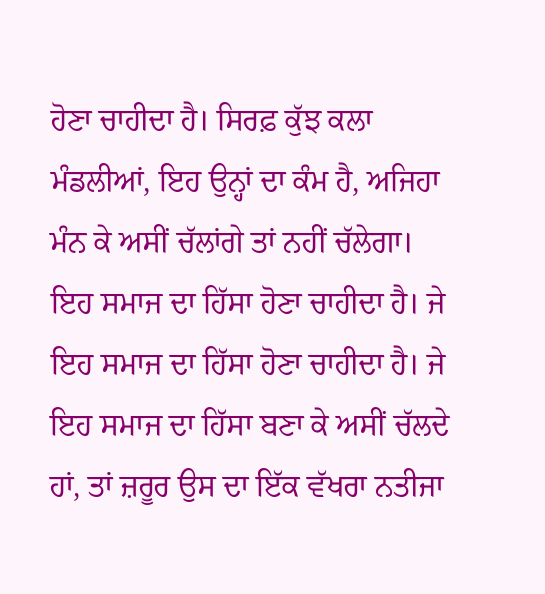ਹੋਣਾ ਚਾਹੀਦਾ ਹੈ। ਸਿਰਫ਼ ਕੁੱਝ ਕਲਾ ਮੰਡਲੀਆਂ, ਇਹ ਉਨ੍ਹਾਂ ਦਾ ਕੰਮ ਹੈ, ਅਜਿਹਾ ਮੰਨ ਕੇ ਅਸੀਂ ਚੱਲਾਂਗੇ ਤਾਂ ਨਹੀਂ ਚੱਲੇਗਾ। ਇਹ ਸਮਾਜ ਦਾ ਹਿੱਸਾ ਹੋਣਾ ਚਾਹੀਦਾ ਹੈ। ਜੇ ਇਹ ਸਮਾਜ ਦਾ ਹਿੱਸਾ ਹੋਣਾ ਚਾਹੀਦਾ ਹੈ। ਜੇ ਇਹ ਸਮਾਜ ਦਾ ਹਿੱਸਾ ਬਣਾ ਕੇ ਅਸੀਂ ਚੱਲਦੇ ਹਾਂ, ਤਾਂ ਜ਼ਰੂਰ ਉਸ ਦਾ ਇੱਕ ਵੱਖਰਾ ਨਤੀਜਾ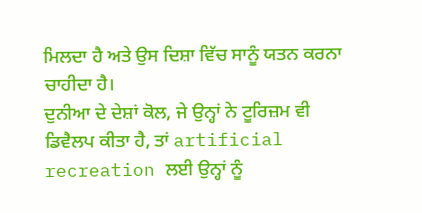ਮਿਲਦਾ ਹੈ ਅਤੇ ਉਸ ਦਿਸ਼ਾ ਵਿੱਚ ਸਾਨੂੰ ਯਤਨ ਕਰਨਾ ਚਾਹੀਦਾ ਹੈ।
ਦੁਨੀਆ ਦੇ ਦੇਸ਼ਾਂ ਕੋਲ, ਜੇ ਉਨ੍ਹਾਂ ਨੇ ਟੂਰਿਜ਼ਮ ਵੀ ਡਿਵੈਲਪ ਕੀਤਾ ਹੈ, ਤਾਂ artificial recreation ਲਈ ਉਨ੍ਹਾਂ ਨੂੰ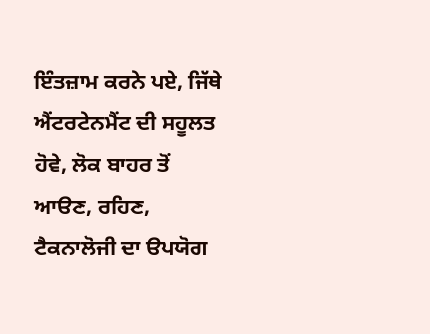ਇੰਤਜ਼ਾਮ ਕਰਨੇ ਪਏ, ਜਿੱਥੇ ਐਂਟਰਟੇਨਮੈਂਟ ਦੀ ਸਹੂਲਤ ਹੋਵੇ, ਲੋਕ ਬਾਹਰ ਤੋਂ ਆੳਣ, ਰਹਿਣ, ਟੈਕਨਾਲੋਜੀ ਦਾ ੳਪਯੋਗ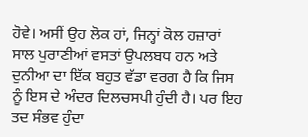ਹੋਵੇ। ਅਸੀਂ ਉਹ ਲੋਕ ਹਾਂ, ਜਿਨ੍ਹਾਂ ਕੋਲ ਹਜ਼ਾਰਾਂ ਸਾਲ ਪੁਰਾਣੀਆਂ ਵਸਤਾਂ ਉਪਲਬਧ ਹਨ ਅਤੇ ਦੁਨੀਆ ਦਾ ਇੱਕ ਬਹੁਤ ਵੱਡਾ ਵਰਗ ਹੈ ਕਿ ਜਿਸ ਨੂੰ ਇਸ ਦੇ ਅੰਦਰ ਦਿਲਚਸਪੀ ਹੁੰਦੀ ਹੈ। ਪਰ ਇਹ ਤਦ ਸੰਭਵ ਹੁੰਦਾ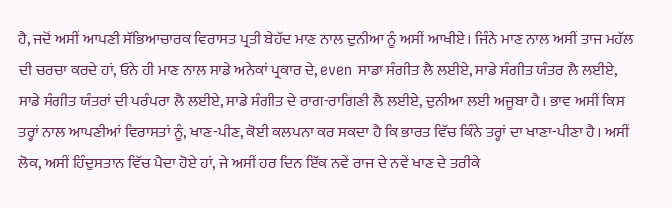ਹੈ, ਜਦੋਂ ਅਸੀਂ ਆਪਣੀ ਸੱਭਿਆਚਾਰਕ ਵਿਰਾਸਤ ਪ੍ਰਤੀ ਬੇਹੱਦ ਮਾਣ ਨਾਲ ਦੁਨੀਆ ਨੂੰ ਅਸੀਂ ਆਖੀਏ। ਜਿੰਨੇ ਮਾਣ ਨਾਲ ਅਸੀਂ ਤਾਜ ਮਹੱਲ ਦੀ ਚਰਚਾ ਕਰਦੇ ਹਾਂ, ਓਨੇ ਹੀ ਮਾਣ ਨਾਲ ਸਾਡੇ ਅਨੇਕਾਂ ਪ੍ਰਕਾਰ ਦੇ, even ਸਾਡਾ ਸੰਗੀਤ ਲੈ ਲਈਏ, ਸਾਡੇ ਸੰਗੀਤ ਯੰਤਰ ਲੈ ਲਈਏ, ਸਾਡੇ ਸੰਗੀਤ ਯੰਤਰਾਂ ਦੀ ਪਰੰਪਰਾ ਲੈ ਲਈਏ, ਸਾਡੇ ਸੰਗੀਤ ਦੇ ਰਾਗ-ਰਾਗਿਣੀ ਲੈ ਲਈਏ, ਦੁਨੀਆ ਲਈ ਅਜੂਬਾ ਹੈ। ਭਾਵ ਅਸੀਂ ਕਿਸ ਤਰ੍ਹਾਂ ਨਾਲ ਆਪਣੀਆਂ ਵਿਰਾਸਤਾਂ ਨੂੰ, ਖਾਣ-ਪੀਣ, ਕੋਈ ਕਲਪਨਾ ਕਰ ਸਕਦਾ ਹੈ ਕਿ ਭਾਰਤ ਵਿੱਚ ਕਿੰਨੇ ਤਰ੍ਹਾਂ ਦਾ ਖਾਣਾ-ਪੀਣਾ ਹੈ। ਅਸੀਂ ਲੋਕ, ਅਸੀਂ ਹਿੰਦੁਸਤਾਨ ਵਿੱਚ ਪੈਦਾ ਹੋਏ ਹਾਂ, ਜੇ ਅਸੀਂ ਹਰ ਦਿਨ ਇੱਕ ਨਵੇਂ ਰਾਜ ਦੇ ਨਵੇਂ ਖਾਣ ਦੇ ਤਰੀਕੇ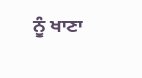ਨੂੰ ਖਾਣਾ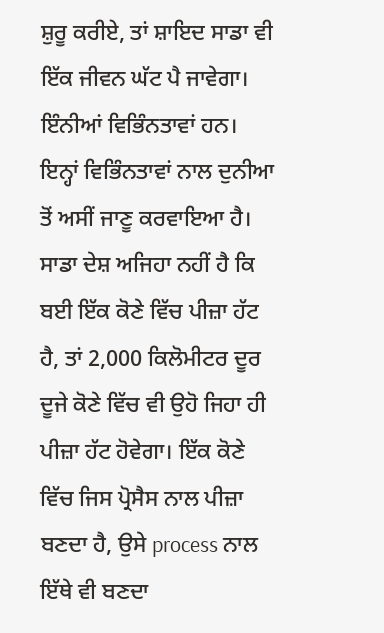ਸ਼ੁਰੂ ਕਰੀਏ, ਤਾਂ ਸ਼ਾਇਦ ਸਾਡਾ ਵੀ ਇੱਕ ਜੀਵਨ ਘੱਟ ਪੈ ਜਾਵੇਗਾ। ਇੰਨੀਆਂ ਵਿਭਿੰਨਤਾਵਾਂ ਹਨ। ਇਨ੍ਹਾਂ ਵਿਭਿੰਨਤਾਵਾਂ ਨਾਲ ਦੁਨੀਆ ਤੋਂ ਅਸੀਂ ਜਾਣੂ ਕਰਵਾਇਆ ਹੈ। ਸਾਡਾ ਦੇਸ਼ ਅਜਿਹਾ ਨਹੀਂ ਹੈ ਕਿ ਬਈ ਇੱਕ ਕੋਣੇ ਵਿੱਚ ਪੀਜ਼ਾ ਹੱਟ ਹੈ, ਤਾਂ 2,000 ਕਿਲੋਮੀਟਰ ਦੂਰ ਦੂਜੇ ਕੋਣੇ ਵਿੱਚ ਵੀ ਉਹੋ ਜਿਹਾ ਹੀ ਪੀਜ਼ਾ ਹੱਟ ਹੋਵੇਗਾ। ਇੱਕ ਕੋਣੇ ਵਿੱਚ ਜਿਸ ਪ੍ਰੋਸੈਸ ਨਾਲ ਪੀਜ਼ਾ ਬਣਦਾ ਹੈ, ਉਸੇ process ਨਾਲ ਇੱਥੇ ਵੀ ਬਣਦਾ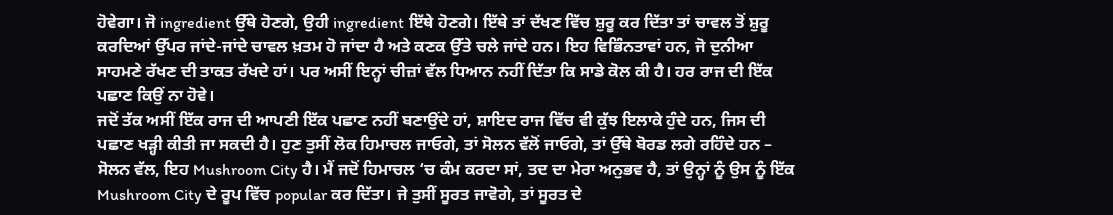ਹੋਵੇਗਾ। ਜੋ ingredient ਉੱਥੇ ਹੋਣਗੇ, ਉਹੀ ingredient ਇੱਥੇ ਹੋਣਗੇ। ਇੱਥੇ ਤਾਂ ਦੱਖਣ ਵਿੱਚ ਸ਼ੁਰੂ ਕਰ ਦਿੱਤਾ ਤਾਂ ਚਾਵਲ ਤੋਂ ਸ਼ੁਰੂ ਕਰਦਿਆਂ ਉੱਪਰ ਜਾਂਦੇ-ਜਾਂਦੇ ਚਾਵਲ ਖ਼ਤਮ ਹੋ ਜਾਂਦਾ ਹੈ ਅਤੇ ਕਣਕ ਉੱਤੇ ਚਲੇ ਜਾਂਦੇ ਹਨ। ਇਹ ਵਿਭਿੰਨਤਾਵਾਂ ਹਨ, ਜੋ ਦੁਨੀਆ ਸਾਹਮਣੇ ਰੱਖਣ ਦੀ ਤਾਕਤ ਰੱਖਦੇ ਹਾਂ। ਪਰ ਅਸੀਂ ਇਨ੍ਹਾਂ ਚੀਜ਼ਾਂ ਵੱਲ ਧਿਆਨ ਨਹੀਂ ਦਿੱਤਾ ਕਿ ਸਾਡੇ ਕੋਲ ਕੀ ਹੈ। ਹਰ ਰਾਜ ਦੀ ਇੱਕ ਪਛਾਣ ਕਿਉਂ ਨਾ ਹੋਵੇ।
ਜਦੋਂ ਤੱਕ ਅਸੀਂ ਇੱਕ ਰਾਜ ਦੀ ਆਪਣੀ ਇੱਕ ਪਛਾਣ ਨਹੀਂ ਬਣਾਉਂਦੇ ਹਾਂ, ਸ਼ਾਇਦ ਰਾਜ ਵਿੱਚ ਵੀ ਕੁੱਝ ਇਲਾਕੇ ਹੁੰਦੇ ਹਨ, ਜਿਸ ਦੀ ਪਛਾਣ ਖੜ੍ਹੀ ਕੀਤੀ ਜਾ ਸਕਦੀ ਹੈ। ਹੁਣ ਤੁਸੀਂ ਲੋਕ ਹਿਮਾਚਲ ਜਾਓਗੇ, ਤਾਂ ਸੋਲਨ ਵੱਲੋਂ ਜਾਓਗੇ, ਤਾਂ ਉੱਥੇ ਬੋਰਡ ਲਗੇ ਰਹਿੰਦੇ ਹਨ – ਸੋਲਨ ਵੱਲ, ਇਹ Mushroom City ਹੈ। ਮੈਂ ਜਦੋਂ ਹਿਮਾਚਲ ‘ਚ ਕੰਮ ਕਰਦਾ ਸਾਂ, ਤਦ ਦਾ ਮੇਰਾ ਅਨੁਭਵ ਹੈ, ਤਾਂ ਉਨ੍ਹਾਂ ਨੂੰ ਉਸ ਨੂੰ ਇੱਕ Mushroom City ਦੇ ਰੂਪ ਵਿੱਚ popular ਕਰ ਦਿੱਤਾ। ਜੇ ਤੁਸੀਂ ਸੂਰਤ ਜਾਵੋਗੇ, ਤਾਂ ਸੂਰਤ ਦੇ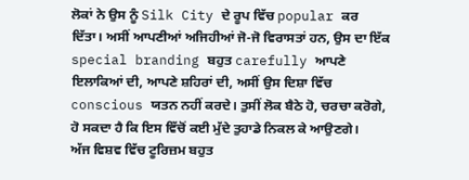ਲੋਕਾਂ ਨੇ ਉਸ ਨੂੰ Silk City ਦੇ ਰੂਪ ਵਿੱਚ popular ਕਰ ਦਿੱਤਾ। ਅਸੀਂ ਆਪਣੀਆਂ ਅਜਿਹੀਆਂ ਜੋ-ਜੋ ਵਿਰਾਸਤਾਂ ਹਨ, ਉਸ ਦਾ ਇੱਕ special branding ਬਹੁਤ carefully ਆਪਣੇ ਇਲਾਕਿਆਂ ਦੀ, ਆਪਣੇ ਸ਼ਹਿਰਾਂ ਦੀ, ਅਸੀਂ ਉਸ ਦਿਸ਼ਾ ਵਿੱਚ conscious ਯਤਨ ਨਹੀਂ ਕਰਦੇ। ਤੁਸੀਂ ਲੋਕ ਬੈਠੇ ਹੋ, ਚਰਚਾ ਕਰੋਗੇ, ਹੋ ਸਕਦਾ ਹੈ ਕਿ ਇਸ ਵਿੱਚੋਂ ਕਈ ਮੁੱਦੇ ਤੁਹਾਡੇ ਨਿਕਲ ਕੇ ਆਉਣਗੇ।
ਅੱਜ ਵਿਸ਼ਵ ਵਿੱਚ ਟੂਰਿਜ਼ਮ ਬਹੁਤ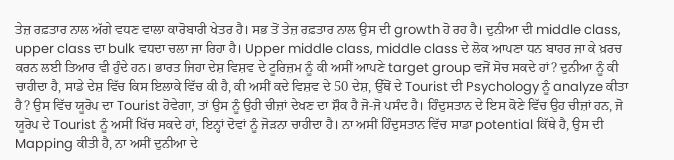ਤੇਜ਼ ਰਫ਼ਤਾਰ ਨਾਲ ਅੱਗੇ ਵਧਣ ਵਾਲਾ ਕਾਰੋਬਾਰੀ ਖੇਤਰ ਹੈ। ਸਭ ਤੋਂ ਤੇਜ਼ ਰਫ਼ਤਾਰ ਨਾਲ ਉਸ ਦੀ growth ਹੋ ਰਹ ਹੈ। ਦੁਨੀਆ ਦੀ middle class, upper class ਦਾ bulk ਵਧਦਾ ਚਲਾ ਜਾ ਰਿਹਾ ਹੈ। Upper middle class, middle class ਦੇ ਲੋਕ ਆਪਣਾ ਧਨ ਬਾਹਰ ਜਾ ਕੇ ਖ਼ਰਚ ਕਰਨ ਲਈ ਤਿਆਰ ਵੀ ਹੁੰਦੇ ਹਨ। ਭਾਰਤ ਜਿਹਾ ਦੇਸ਼ ਵਿਸ਼ਵ ਦੇ ਟੂਰਿਜ਼ਮ ਨੂੰ ਕੀ ਅਸੀਂ ਆਪਣੇ target group ਵਜੋਂ ਸੋਚ ਸਕਦੇ ਹਾਂ? ਦੁਨੀਆ ਨੂੰ ਕੀ ਚਾਹੀਦਾ ਹੈ, ਸਾਡੇ ਦੇਸ਼ ਵਿੱਚ ਕਿਸ ਇਲਾਕੇ ਵਿੱਚ ਕੀ ਹੈ, ਕੀ ਅਸੀਂ ਕਦੇ ਵਿਸ਼ਵ ਦੇ 50 ਦੇਸ਼, ਉੱਥੋਂ ਦੇ Tourist ਦੀ Psychology ਨੂੰ analyze ਕੀਤਾ ਹੈ? ਉਸ ਵਿੱਚ ਯੂਰੋਪ ਦਾ Tourist ਹੋਵੇਗਾ, ਤਾਂ ਉਸ ਨੂੰ ਉਹੀ ਚੀਜ਼ਾਂ ਦੇਖਣ ਦਾ ਸ਼ੌਕ ਹੈ ਜੋ-ਜੋ ਪਸੰਦ ਹੈ। ਹਿੰਦੁਸਤਾਨ ਦੇ ਇਸ ਕੋਣੇ ਵਿੱਚ ਉਹ ਚੀਜ਼ਾਂ ਹਨ, ਜੋ ਯੂਰੋਪ ਦੇ Tourist ਨੂੰ ਅਸੀਂ ਖਿੱਚ ਸਕਦੇ ਹਾਂ, ਇਨ੍ਹਾਂ ਦੋਵਾਂ ਨੂੰ ਜੋੜਨਾ ਚਾਹੀਦਾ ਹੈ। ਨਾ ਅਸੀਂ ਹਿੰਦੁਸਤਾਨ ਵਿੱਚ ਸਾਡਾ potential ਕਿੱਥੇ ਹੈ, ਉਸ ਦੀ Mapping ਕੀਤੀ ਹੈ, ਨਾ ਅਸੀਂ ਦੁਨੀਆ ਦੇ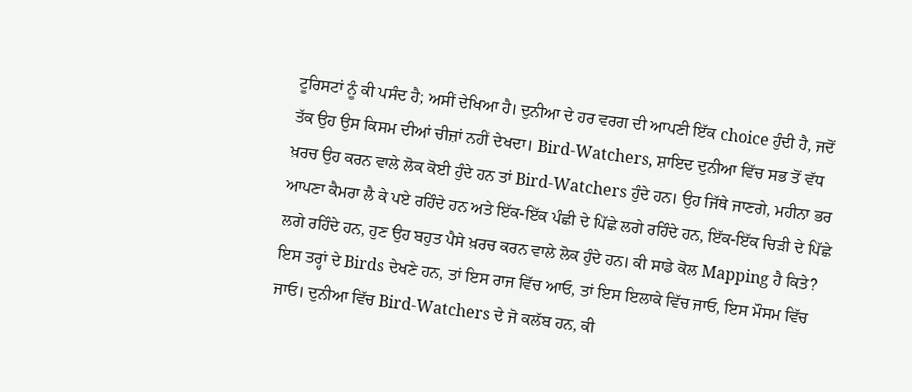ਟੂਰਿਸਟਾਂ ਨੂੰ ਕੀ ਪਸੰਦ ਹੈ; ਅਸੀਂ ਦੇਖਿਆ ਹੈ। ਦੁਨੀਆ ਦੇ ਹਰ ਵਰਗ ਦੀ ਆਪਣੀ ਇੱਕ choice ਹੁੰਦੀ ਹੈ, ਜਦੋਂ ਤੱਕ ਉਹ ਉਸ ਕਿਸਮ ਦੀਆਂ ਚੀਜ਼ਾਂ ਨਹੀਂ ਦੇਖਦਾ। Bird-Watchers, ਸ਼ਾਇਦ ਦੁਨੀਆ ਵਿੱਚ ਸਭ ਤੋਂ ਵੱਧ ਖ਼ਰਚ ਉਹ ਕਰਨ ਵਾਲੇ ਲੋਕ ਕੋਈ ਹੁੰਦੇ ਹਨ ਤਾਂ Bird-Watchers ਹੁੰਦੇ ਹਨ। ਉਹ ਜਿੱਥੇ ਜਾਣਗੇ, ਮਹੀਨਾ ਭਰ ਆਪਣਾ ਕੈਮਰਾ ਲੈ ਕੇ ਪਏ ਰਹਿੰਦੇ ਹਨ ਅਤੇ ਇੱਕ-ਇੱਕ ਪੰਛੀ ਦੇ ਪਿੱਛੇ ਲਗੇ ਰਹਿੰਦੇ ਹਨ, ਇੱਕ-ਇੱਕ ਚਿੜੀ ਦੇ ਪਿੱਛੇ ਲਗੇ ਰਹਿੰਦੇ ਹਨ, ਹੁਣ ਉਹ ਬਹੁਤ ਪੈਸੇ ਖ਼ਰਚ ਕਰਨ ਵਾਲੇ ਲੋਕ ਹੁੰਦੇ ਹਨ। ਕੀ ਸਾਡੇ ਕੋਲ Mapping ਹੈ ਕਿਤੇ?
ਇਸ ਤਰ੍ਹਾਂ ਦੇ Birds ਦੇਖਣੇ ਹਨ, ਤਾਂ ਇਸ ਰਾਜ ਵਿੱਚ ਆਓ, ਤਾਂ ਇਸ ਇਲਾਕੇ ਵਿੱਚ ਜਾਓ, ਇਸ ਮੌਸਮ ਵਿੱਚ ਜਾਓ। ਦੁਨੀਆ ਵਿੱਚ Bird-Watchers ਦੇ ਜੋ ਕਲੱਬ ਹਨ, ਕੀ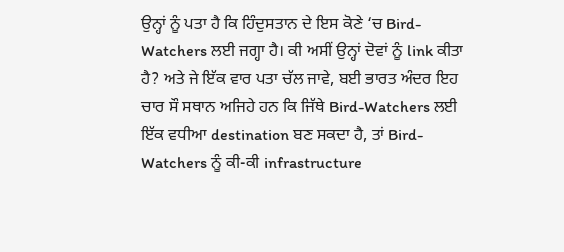ਉਨ੍ਹਾਂ ਨੂੰ ਪਤਾ ਹੈ ਕਿ ਹਿੰਦੁਸਤਾਨ ਦੇ ਇਸ ਕੋਣੇ ‘ਚ Bird-Watchers ਲਈ ਜਗ੍ਹਾ ਹੈ। ਕੀ ਅਸੀਂ ਉਨ੍ਹਾਂ ਦੋਵਾਂ ਨੂੰ link ਕੀਤਾ ਹੈ? ਅਤੇ ਜੇ ਇੱਕ ਵਾਰ ਪਤਾ ਚੱਲ ਜਾਵੇ, ਬਈ ਭਾਰਤ ਅੰਦਰ ਇਹ ਚਾਰ ਸੌ ਸਥਾਨ ਅਜਿਹੇ ਹਨ ਕਿ ਜਿੱਥੇ Bird-Watchers ਲਈ ਇੱਕ ਵਧੀਆ destination ਬਣ ਸਕਦਾ ਹੈ, ਤਾਂ Bird-Watchers ਨੂੰ ਕੀ-ਕੀ infrastructure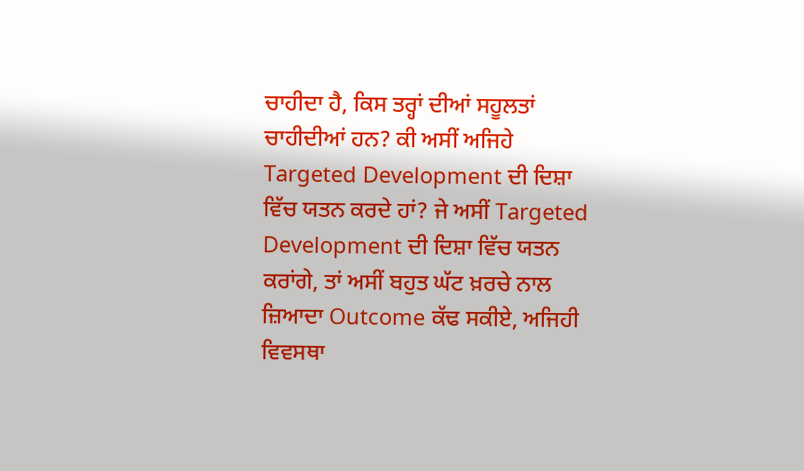ਚਾਹੀਦਾ ਹੈ, ਕਿਸ ਤਰ੍ਹਾਂ ਦੀਆਂ ਸਹੂਲਤਾਂ ਚਾਹੀਦੀਆਂ ਹਨ? ਕੀ ਅਸੀਂ ਅਜਿਹੇ Targeted Development ਦੀ ਦਿਸ਼ਾ ਵਿੱਚ ਯਤਨ ਕਰਦੇ ਹਾਂ? ਜੇ ਅਸੀਂ Targeted Development ਦੀ ਦਿਸ਼ਾ ਵਿੱਚ ਯਤਨ ਕਰਾਂਗੇ, ਤਾਂ ਅਸੀਂ ਬਹੁਤ ਘੱਟ ਖ਼ਰਚੇ ਨਾਲ ਜ਼ਿਆਦਾ Outcome ਕੱਢ ਸਕੀਏ, ਅਜਿਹੀ ਵਿਵਸਥਾ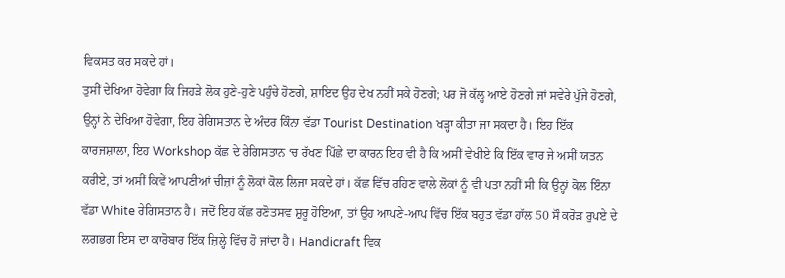ਵਿਕਸਤ ਕਰ ਸਕਦੇ ਹਾਂ।
ਤੁਸੀਂ ਦੇਖਿਆ ਹੋਵੇਗਾ ਕਿ ਜਿਹੜੇ ਲੋਕ ਹੁਣੇ-ਹੁਣੇ ਪਹੁੰਚੇ ਹੋਣਗੇ, ਸ਼ਾਇਦ ਉਹ ਦੇਖ ਨਹੀਂ ਸਕੇ ਹੋਣਗੇ; ਪਰ ਜੋ ਕੱਲ੍ਹ ਆਏ ਹੋਣਗੇ ਜਾਂ ਸਵੇਰੇ ਪੁੱਜੇ ਹੋਣਗੇ, ਉਨ੍ਹਾਂ ਨੇ ਦੇਖਿਆ ਹੋਵੇਗਾ, ਇਹ ਰੇਗਿਸਤਾਨ ਦੇ ਅੰਦਰ ਕਿੰਨਾ ਵੱਡਾ Tourist Destination ਖੜ੍ਹਾ ਕੀਤਾ ਜਾ ਸਕਦਾ ਹੈ। ਇਹ ਇੱਕ ਕਾਰਜਸ਼ਾਲਾ, ਇਹ Workshop ਕੱਛ ਦੇ ਰੇਗਿਸਤਾਨ ‘ਚ ਰੱਖਣ ਪਿੱਛੇ ਦਾ ਕਾਰਨ ਇਹ ਵੀ ਹੈ ਕਿ ਅਸੀਂ ਵੇਖੀਏ ਕਿ ਇੱਕ ਵਾਰ ਜੇ ਅਸੀਂ ਯਤਨ ਕਰੀਏ, ਤਾਂ ਅਸੀਂ ਕਿਵੇਂ ਆਪਣੀਆਂ ਚੀਜ਼ਾਂ ਨੂੰ ਲੋਕਾਂ ਕੋਲ ਲਿਜਾ ਸਕਦੇ ਹਾਂ। ਕੱਛ ਵਿੱਚ ਰਹਿਣ ਵਾਲੇ ਲੋਕਾਂ ਨੂੰ ਵੀ ਪਤਾ ਨਹੀਂ ਸੀ ਕਿ ਉਨ੍ਹਾਂ ਕੋਲ ਇੰਨਾ ਵੱਡਾ White ਰੇਗਿਸਤਾਨ ਹੈ। ਜਦੋਂ ਇਹ ਕੱਛ ਰਣੋਤਸਵ ਸ਼ੁਰੂ ਹੋਇਆ, ਤਾਂ ਉਹ ਆਪਣੇ-ਆਪ ਵਿੱਚ ਇੱਕ ਬਹੁਤ ਵੱਡਾ ਹਾੱਲ 50 ਸੌ ਕਰੋੜ ਰੁਪਏ ਦੇ ਲਗਭਗ ਇਸ ਦਾ ਕਾਰੋਬਾਰ ਇੱਕ ਜ਼ਿਲ੍ਹੇ ਵਿੱਚ ਹੋ ਜਾਂਦਾ ਹੈ। Handicraft ਵਿਕ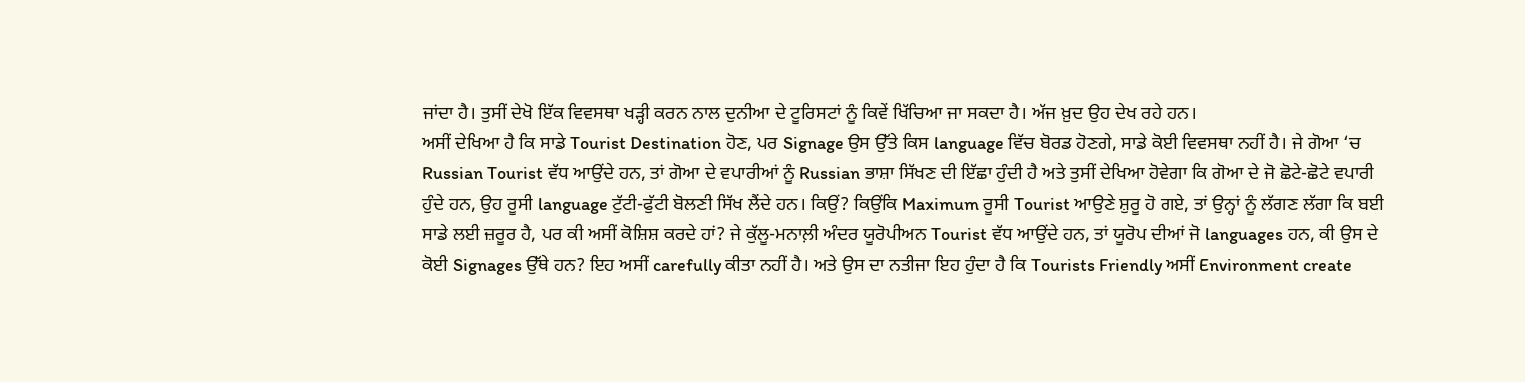ਜਾਂਦਾ ਹੈ। ਤੁਸੀਂ ਦੇਖੋ ਇੱਕ ਵਿਵਸਥਾ ਖੜ੍ਹੀ ਕਰਨ ਨਾਲ ਦੁਨੀਆ ਦੇ ਟੂਰਿਸਟਾਂ ਨੂੰ ਕਿਵੇਂ ਖਿੱਚਿਆ ਜਾ ਸਕਦਾ ਹੈ। ਅੱਜ ਖ਼ੁਦ ਉਹ ਦੇਖ ਰਹੇ ਹਨ।
ਅਸੀਂ ਦੇਖਿਆ ਹੈ ਕਿ ਸਾਡੇ Tourist Destination ਹੋਣ, ਪਰ Signage ਉਸ ਉੱਤੇ ਕਿਸ language ਵਿੱਚ ਬੋਰਡ ਹੋਣਗੇ, ਸਾਡੇ ਕੋਈ ਵਿਵਸਥਾ ਨਹੀਂ ਹੈ। ਜੇ ਗੋਆ ‘ਚ Russian Tourist ਵੱਧ ਆਉਂਦੇ ਹਨ, ਤਾਂ ਗੋਆ ਦੇ ਵਪਾਰੀਆਂ ਨੂੰ Russian ਭਾਸ਼ਾ ਸਿੱਖਣ ਦੀ ਇੱਛਾ ਹੁੰਦੀ ਹੈ ਅਤੇ ਤੁਸੀਂ ਦੇਖਿਆ ਹੋਵੇਗਾ ਕਿ ਗੋਆ ਦੇ ਜੋ ਛੋਟੇ-ਛੋਟੇ ਵਪਾਰੀ ਹੁੰਦੇ ਹਨ, ਉਹ ਰੂਸੀ language ਟੁੱਟੀ-ਫੁੱਟੀ ਬੋਲਣੀ ਸਿੱਖ ਲੈਂਦੇ ਹਨ। ਕਿਉਂ? ਕਿਉਂਕਿ Maximum ਰੂਸੀ Tourist ਆਉਣੇ ਸ਼ੁਰੂ ਹੋ ਗਏ, ਤਾਂ ਉਨ੍ਹਾਂ ਨੂੰ ਲੱਗਣ ਲੱਗਾ ਕਿ ਬਈ ਸਾਡੇ ਲਈ ਜ਼ਰੂਰ ਹੈ, ਪਰ ਕੀ ਅਸੀਂ ਕੋਸ਼ਿਸ਼ ਕਰਦੇ ਹਾਂ? ਜੇ ਕੁੱਲੂ-ਮਨਾਲ਼ੀ ਅੰਦਰ ਯੂਰੋਪੀਅਨ Tourist ਵੱਧ ਆਉਂਦੇ ਹਨ, ਤਾਂ ਯੂਰੋਪ ਦੀਆਂ ਜੋ languages ਹਨ, ਕੀ ਉਸ ਦੇ ਕੋਈ Signages ਉੱਥੇ ਹਨ? ਇਹ ਅਸੀਂ carefully ਕੀਤਾ ਨਹੀਂ ਹੈ। ਅਤੇ ਉਸ ਦਾ ਨਤੀਜਾ ਇਹ ਹੁੰਦਾ ਹੈ ਕਿ Tourists Friendly ਅਸੀਂ Environment create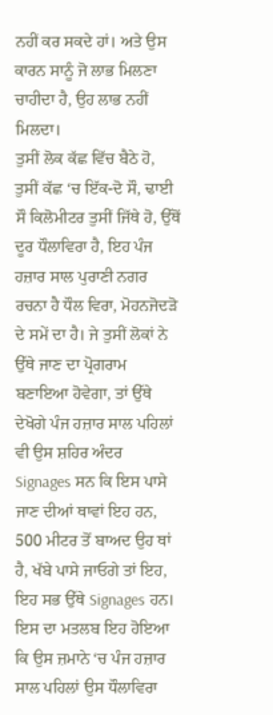ਨਹੀਂ ਕਰ ਸਕਦੇ ਹਾਂ। ਅਤੇ ਉਸ ਕਾਰਨ ਸਾਨੂੰ ਜੋ ਲਾਭ ਮਿਲਣਾ ਚਾਹੀਦਾ ਹੈ, ਉਹ ਲਾਭ ਨਹੀਂ ਮਿਲਦਾ।
ਤੁਸੀਂ ਲੋਕ ਕੱਛ ਵਿੱਚ ਬੈਠੇ ਹੋ, ਤੁਸੀਂ ਕੱਛ ‘ਚ ਇੱਕ-ਦੋ ਸੌ, ਢਾਈ ਸੌ ਕਿਲੋਮੀਟਰ ਤੁਸੀਂ ਜਿੱਥੇ ਹੋ, ਉੱਥੋਂ ਦੂਰ ਧੌਲਾਵਿਰਾ ਹੈ, ਇਹ ਪੰਜ ਹਜ਼ਾਰ ਸਾਲ ਪੁਰਾਣੀ ਨਗਰ ਰਚਨਾ ਹੈ ਧੌਲ ਵਿਰਾ, ਮੋਹਨਜੋਦੜੋ ਦੇ ਸਮੇਂ ਦਾ ਹੈ। ਜੇ ਤੁਸੀਂ ਲੋਕਾਂ ਨੇ ਉੱਥੇ ਜਾਣ ਦਾ ਪ੍ਰੋਗਰਾਮ ਬਣਾਇਆ ਹੋਵੇਗਾ, ਤਾਂ ਉੱਥੇ ਦੇਖੋਗੇ ਪੰਜ ਹਜ਼ਾਰ ਸਾਲ ਪਹਿਲਾਂ ਵੀ ਉਸ ਸ਼ਹਿਰ ਅੰਦਰ Signages ਸਨ ਕਿ ਇਸ ਪਾਸੇ ਜਾਣ ਦੀਆਂ ਥਾਵਾਂ ਇਹ ਹਨ, 500 ਮੀਟਰ ਤੋਂ ਬਾਅਦ ਉਹ ਥਾਂ ਹੈ, ਖੱਬੇ ਪਾਸੇ ਜਾਓਗੇ ਤਾਂ ਇਹ, ਇਹ ਸਭ ਉੱਥੇ Signages ਹਨ। ਇਸ ਦਾ ਮਤਲਬ ਇਹ ਹੋਇਆ ਕਿ ਉਸ ਜ਼ਮਾਨੇ ‘ਚ ਪੰਜ ਹਜ਼ਾਰ ਸਾਲ ਪਹਿਲਾਂ ਉਸ ਧੌਲਾਵਿਰਾ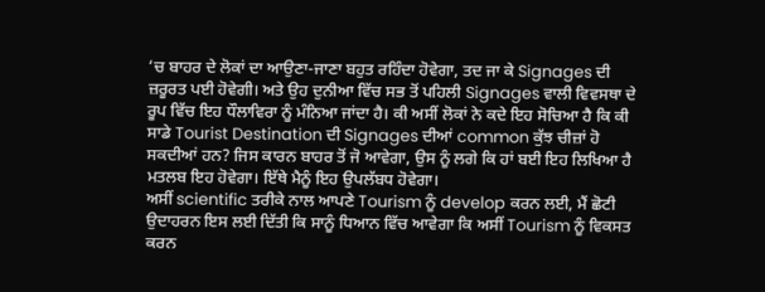‘ਚ ਬਾਹਰ ਦੇ ਲੋਕਾਂ ਦਾ ਆਉਣਾ-ਜਾਣਾ ਬਹੁਤ ਰਹਿੰਦਾ ਹੋਵੇਗਾ, ਤਦ ਜਾ ਕੇ Signages ਦੀ ਜ਼ਰੂਰਤ ਪਈ ਹੋਵੇਗੀ। ਅਤੇ ਉਹ ਦੁਨੀਆ ਵਿੱਚ ਸਭ ਤੋਂ ਪਹਿਲੀ Signages ਵਾਲੀ ਵਿਵਸਥਾ ਦੇ ਰੂਪ ਵਿੱਚ ਇਹ ਧੌਲਾਵਿਰਾ ਨੂੰ ਮੰਨਿਆ ਜਾਂਦਾ ਹੈ। ਕੀ ਅਸੀਂ ਲੋਕਾਂ ਨੇ ਕਦੇ ਇਹ ਸੋਚਿਆ ਹੈ ਕਿ ਕੀ ਸਾਡੇ Tourist Destination ਦੀ Signages ਦੀਆਂ common ਕੁੱਝ ਚੀਜ਼ਾਂ ਹੋ ਸਕਦੀਆਂ ਹਨ? ਜਿਸ ਕਾਰਨ ਬਾਹਰ ਤੋਂ ਜੋ ਆਵੇਗਾ, ਉਸ ਨੂੰ ਲਗੇ ਕਿ ਹਾਂ ਬਈ ਇਹ ਲਿਖਿਆ ਹੈ ਮਤਲਬ ਇਹ ਹੋਵੇਗਾ। ਇੱਥੇ ਮੈਨੂੰ ਇਹ ਉਪਲੱਬਧ ਹੋਵੇਗਾ।
ਅਸੀਂ scientific ਤਰੀਕੇ ਨਾਲ ਆਪਣੇ Tourism ਨੂੰ develop ਕਰਨ ਲਈ, ਮੈਂ ਛੋਟੀ ਉਦਾਹਰਨ ਇਸ ਲਈ ਦਿੱਤੀ ਕਿ ਸਾਨੂੰ ਧਿਆਨ ਵਿੱਚ ਆਵੇਗਾ ਕਿ ਅਸੀਂ Tourism ਨੂੰ ਵਿਕਸਤ ਕਰਨ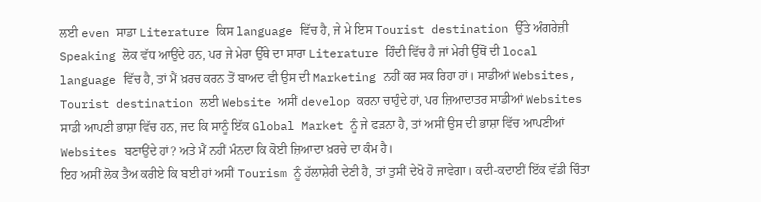ਲਈ even ਸਾਡਾ Literature ਕਿਸ language ਵਿੱਚ ਹੈ, ਜੇ ਮੇ ਇਸ Tourist destination ਉੱਤੇ ਅੰਗਰੇਜ਼ੀ Speaking ਲੋਕ ਵੱਧ ਆਉਂਦੇ ਹਨ, ਪਰ ਜੇ ਮੇਰਾ ਉੱਥੇ ਦਾ ਸਾਰਾ Literature ਹਿੰਦੀ ਵਿੱਚ ਹੈ ਜਾਂ ਮੇਰੀ ਉੱਥੋਂ ਦੀ local language ਵਿੱਚ ਹੈ, ਤਾਂ ਮੈਂ ਖ਼ਰਚ ਕਰਨ ਤੋਂ ਬਾਅਦ ਵੀ ਉਸ ਦੀ Marketing ਨਹੀਂ ਕਰ ਸਕ ਰਿਹਾ ਹਾਂ। ਸਾਡੀਆਂ Websites, Tourist destination ਲਈ Website ਅਸੀਂ develop ਕਰਨਾ ਚਾਹੁੰਦੇ ਹਾਂ, ਪਰ ਜ਼ਿਆਦਾਤਰ ਸਾਡੀਆਂ Websites ਸਾਡੀ ਆਪਣੀ ਭਾਸ਼ਾ ਵਿੱਚ ਹਨ, ਜਦ ਕਿ ਸਾਨੂੰ ਇੱਕ Global Market ਨੂੰ ਜੇ ਫੜਨਾ ਹੈ, ਤਾਂ ਅਸੀਂ ਉਸ ਦੀ ਭਾਸ਼ਾ ਵਿੱਚ ਆਪਣੀਆਂ Websites ਬਣਾਉਂਦੇ ਹਾਂ? ਅਤੇ ਮੈਂ ਨਹੀਂ ਮੰਨਦਾ ਕਿ ਕੋਈ ਜ਼ਿਆਦਾ ਖ਼ਰਚੇ ਦਾ ਕੰਮ ਹੈ।
ਇਹ ਅਸੀਂ ਲੋਕ ਤੈਅ ਕਰੀਏ ਕਿ ਬਈ ਹਾਂ ਅਸੀਂ Tourism ਨੂੰ ਹੱਲਾਸ਼ੇਰੀ ਦੇਣੀ ਹੈ, ਤਾਂ ਤੁਸੀਂ ਦੇਖੋ ਹੋ ਜਾਵੇਗਾ। ਕਦੀ-ਕਦਾਈਂ ਇੱਕ ਵੱਡੀ ਚਿੰਤਾ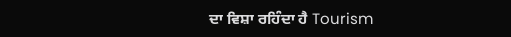ਦਾ ਵਿਸ਼ਾ ਰਹਿੰਦਾ ਹੈ Tourism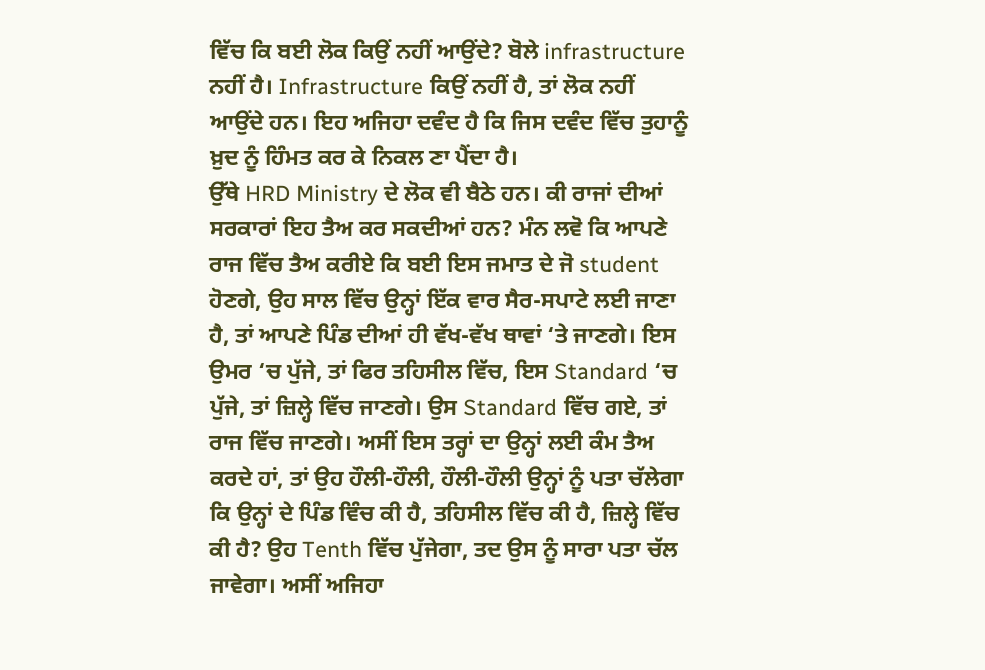ਵਿੱਚ ਕਿ ਬਈ ਲੋਕ ਕਿਉਂ ਨਹੀਂ ਆਉਂਦੇ? ਬੋਲੇ infrastructure ਨਹੀਂ ਹੈ। Infrastructure ਕਿਉਂ ਨਹੀਂ ਹੈ, ਤਾਂ ਲੋਕ ਨਹੀਂ ਆਉਂਦੇ ਹਨ। ਇਹ ਅਜਿਹਾ ਦਵੰਦ ਹੈ ਕਿ ਜਿਸ ਦਵੰਦ ਵਿੱਚ ਤੁਹਾਨੂੰ ਖ਼ੁਦ ਨੂੰ ਹਿੰਮਤ ਕਰ ਕੇ ਨਿਕਲ ਣਾ ਪੈਂਦਾ ਹੈ।
ਉੱਥੇ HRD Ministry ਦੇ ਲੋਕ ਵੀ ਬੈਠੇ ਹਨ। ਕੀ ਰਾਜਾਂ ਦੀਆਂ ਸਰਕਾਰਾਂ ਇਹ ਤੈਅ ਕਰ ਸਕਦੀਆਂ ਹਨ? ਮੰਨ ਲਵੋ ਕਿ ਆਪਣੇ ਰਾਜ ਵਿੱਚ ਤੈਅ ਕਰੀਏ ਕਿ ਬਈ ਇਸ ਜਮਾਤ ਦੇ ਜੋ student ਹੋਣਗੇ, ਉਹ ਸਾਲ ਵਿੱਚ ਉਨ੍ਹਾਂ ਇੱਕ ਵਾਰ ਸੈਰ-ਸਪਾਟੇ ਲਈ ਜਾਣਾ ਹੈ, ਤਾਂ ਆਪਣੇ ਪਿੰਡ ਦੀਆਂ ਹੀ ਵੱਖ-ਵੱਖ ਥਾਵਾਂ ‘ਤੇ ਜਾਣਗੇ। ਇਸ ਉਮਰ ‘ਚ ਪੁੱਜੇ, ਤਾਂ ਫਿਰ ਤਹਿਸੀਲ ਵਿੱਚ, ਇਸ Standard ‘ਚ ਪੁੱਜੇ, ਤਾਂ ਜ਼ਿਲ੍ਹੇ ਵਿੱਚ ਜਾਣਗੇ। ਉਸ Standard ਵਿੱਚ ਗਏ, ਤਾਂ ਰਾਜ ਵਿੱਚ ਜਾਣਗੇ। ਅਸੀਂ ਇਸ ਤਰ੍ਹਾਂ ਦਾ ਉਨ੍ਹਾਂ ਲਈ ਕੰਮ ਤੈਅ ਕਰਦੇ ਹਾਂ, ਤਾਂ ਉਹ ਹੌਲੀ-ਹੌਲੀ, ਹੌਲੀ-ਹੌਲੀ ਉਨ੍ਹਾਂ ਨੂੰ ਪਤਾ ਚੱਲੇਗਾ ਕਿ ਉਨ੍ਹਾਂ ਦੇ ਪਿੰਡ ਵਿੰਚ ਕੀ ਹੈ, ਤਹਿਸੀਲ ਵਿੱਚ ਕੀ ਹੈ, ਜ਼ਿਲ੍ਹੇ ਵਿੱਚ ਕੀ ਹੈ? ਉਹ Tenth ਵਿੱਚ ਪੁੱਜੇਗਾ, ਤਦ ਉਸ ਨੂੰ ਸਾਰਾ ਪਤਾ ਚੱਲ ਜਾਵੇਗਾ। ਅਸੀਂ ਅਜਿਹਾ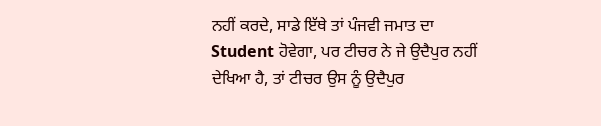ਨਹੀਂ ਕਰਦੇ, ਸਾਡੇ ਇੱਥੇ ਤਾਂ ਪੰਜਵੀ ਜਮਾਤ ਦਾ Student ਹੋਵੇਗਾ, ਪਰ ਟੀਚਰ ਨੇ ਜੇ ਉਦੈਪੁਰ ਨਹੀਂ ਦੇਖਿਆ ਹੈ, ਤਾਂ ਟੀਚਰ ਉਸ ਨੂੰ ਉਦੈਪੁਰ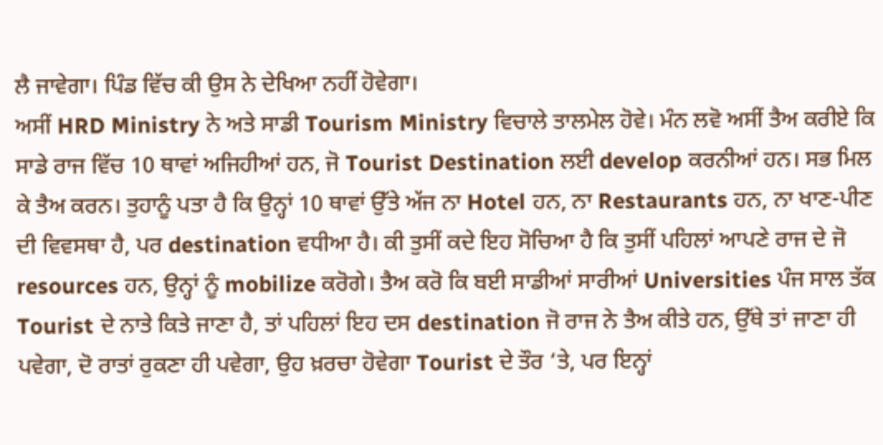ਲੈ ਜਾਵੇਗਾ। ਪਿੰਡ ਵਿੱਚ ਕੀ ਉਸ ਨੇ ਦੇਖਿਆ ਨਹੀਂ ਹੋਵੇਗਾ।
ਅਸੀਂ HRD Ministry ਨੇ ਅਤੇ ਸਾਡੀ Tourism Ministry ਵਿਚਾਲੇ ਤਾਲਮੇਲ ਹੋਵੇ। ਮੰਨ ਲਵੋ ਅਸੀਂ ਤੈਅ ਕਰੀਏ ਕਿ ਸਾਡੇ ਰਾਜ ਵਿੱਚ 10 ਥਾਵਾਂ ਅਜਿਹੀਆਂ ਹਨ, ਜੋ Tourist Destination ਲਈ develop ਕਰਨੀਆਂ ਹਨ। ਸਭ ਮਿਲ ਕੇ ਤੈਅ ਕਰਨ। ਤੁਹਾਨੂੰ ਪਤਾ ਹੈ ਕਿ ਉਨ੍ਹਾਂ 10 ਥਾਵਾਂ ਉੱਤੇ ਅੱਜ ਨਾ Hotel ਹਨ, ਨਾ Restaurants ਹਨ, ਨਾ ਖਾਣ-ਪੀਣ ਦੀ ਵਿਵਸਥਾ ਹੈ, ਪਰ destination ਵਧੀਆ ਹੈ। ਕੀ ਤੁਸੀਂ ਕਦੇ ਇਹ ਸੋਚਿਆ ਹੈ ਕਿ ਤੁਸੀਂ ਪਹਿਲਾਂ ਆਪਣੇ ਰਾਜ ਦੇ ਜੋ resources ਹਨ, ਉਨ੍ਹਾਂ ਨੂੰ mobilize ਕਰੋਗੇ। ਤੈਅ ਕਰੋ ਕਿ ਬਈ ਸਾਡੀਆਂ ਸਾਰੀਆਂ Universities ਪੰਜ ਸਾਲ ਤੱਕ Tourist ਦੇ ਨਾਤੇ ਕਿਤੇ ਜਾਣਾ ਹੈ, ਤਾਂ ਪਹਿਲਾਂ ਇਹ ਦਸ destination ਜੋ ਰਾਜ ਨੇ ਤੈਅ ਕੀਤੇ ਹਨ, ਉੱਥੇ ਤਾਂ ਜਾਣਾ ਹੀ ਪਵੇਗਾ, ਦੋ ਰਾਤਾਂ ਰੁਕਣਾ ਹੀ ਪਵੇਗਾ, ਉਹ ਖ਼ਰਚਾ ਹੋਵੇਗਾ Tourist ਦੇ ਤੌਰ ‘ਤੇ, ਪਰ ਇਨ੍ਹਾਂ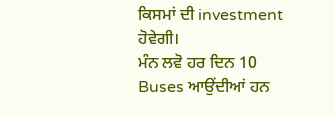ਕਿਸਮਾਂ ਦੀ investment ਹੋਵੇਗੀ।
ਮੰਨ ਲਵੋ ਹਰ ਦਿਨ 10 Buses ਆਉਂਦੀਆਂ ਹਨ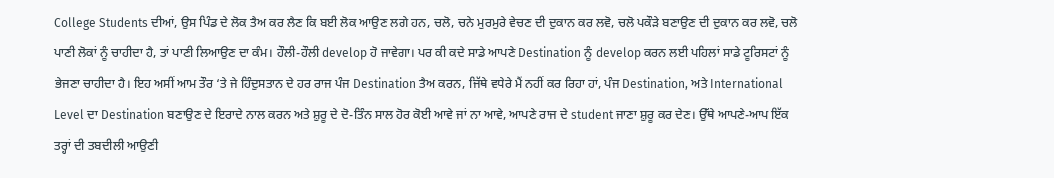College Students ਦੀਆਂ, ਉਸ ਪਿੰਡ ਦੇ ਲੋਕ ਤੈਅ ਕਰ ਲੈਣ ਕਿ ਬਈ ਲੋਕ ਆਉਣ ਲਗੇ ਹਨ, ਚਲੋ, ਚਨੇ ਮੁਰਮੁਰੇ ਵੇਚਣ ਦੀ ਦੁਕਾਨ ਕਰ ਲਵੋ, ਚਲੋ ਪਕੌੜੇ ਬਣਾਉਣ ਦੀ ਦੁਕਾਨ ਕਰ ਲਵੋ, ਚਲੋ ਪਾਣੀ ਲੋਕਾਂ ਨੂੰ ਚਾਹੀਦਾ ਹੈ, ਤਾਂ ਪਾਣੀ ਲਿਆਉਣ ਦਾ ਕੰਮ। ਹੌਲੀ-ਹੌਲੀ develop ਹੋ ਜਾਵੇਗਾ। ਪਰ ਕੀ ਕਦੇ ਸਾਡੇ ਆਪਣੇ Destination ਨੂੰ develop ਕਰਨ ਲਈ ਪਹਿਲਾਂ ਸਾਡੇ ਟੂਰਿਸਟਾਂ ਨੂੰ ਭੇਜਣਾ ਚਾਹੀਦਾ ਹੈ। ਇਹ ਅਸੀਂ ਆਮ ਤੌਰ ‘ਤੇ ਜੇ ਹਿੰਦੁਸਤਾਨ ਦੇ ਹਰ ਰਾਜ ਪੰਜ Destination ਤੈਅ ਕਰਨ, ਜਿੱਥੇ ਵਧੇਰੇ ਮੈਂ ਨਹੀਂ ਕਰ ਰਿਹਾ ਹਾਂ, ਪੰਜ Destination, ਅਤੇ International Level ਦਾ Destination ਬਣਾਉਣ ਦੇ ਇਰਾਦੇ ਨਾਲ ਕਰਨ ਅਤੇ ਸ਼ੁਰੂ ਦੇ ਦੋ-ਤਿੰਨ ਸਾਲ ਹੋਰ ਕੋਈ ਆਵੇ ਜਾਂ ਨਾ ਆਵੇ, ਆਪਣੇ ਰਾਜ ਦੇ student ਜਾਣਾ ਸ਼ੁਰੂ ਕਰ ਦੇਣ। ਉੱਥੇ ਆਪਣੇ-ਆਪ ਇੱਕ ਤਰ੍ਹਾਂ ਦੀ ਤਬਦੀਲੀ ਆਉਣੀ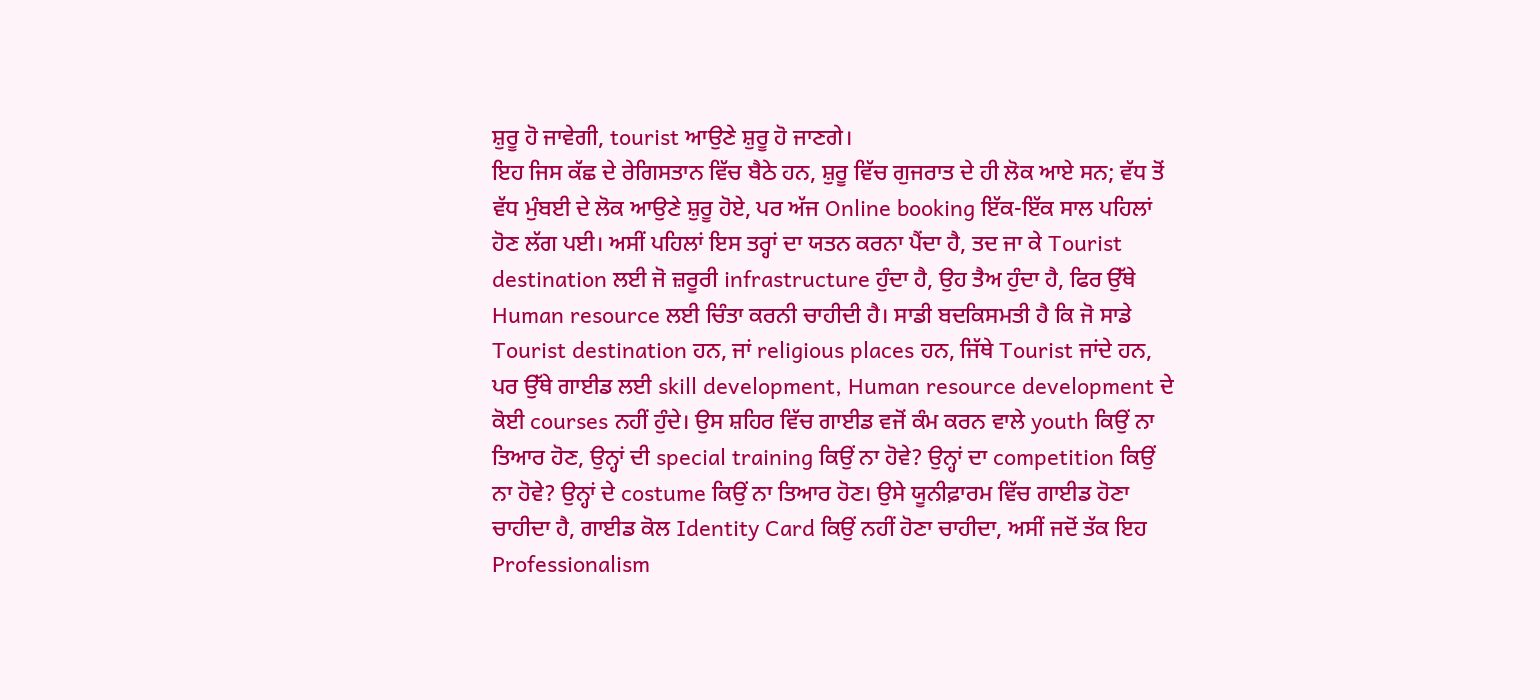ਸ਼ੁਰੂ ਹੋ ਜਾਵੇਗੀ, tourist ਆਉਣੇ ਸ਼ੁਰੂ ਹੋ ਜਾਣਗੇ।
ਇਹ ਜਿਸ ਕੱਛ ਦੇ ਰੇਗਿਸਤਾਨ ਵਿੱਚ ਬੈਠੇ ਹਨ, ਸ਼ੁਰੂ ਵਿੱਚ ਗੁਜਰਾਤ ਦੇ ਹੀ ਲੋਕ ਆਏ ਸਨ; ਵੱਧ ਤੋਂ ਵੱਧ ਮੁੰਬਈ ਦੇ ਲੋਕ ਆਉਣੇ ਸ਼ੁਰੂ ਹੋਏ, ਪਰ ਅੱਜ Online booking ਇੱਕ-ਇੱਕ ਸਾਲ ਪਹਿਲਾਂ ਹੋਣ ਲੱਗ ਪਈ। ਅਸੀਂ ਪਹਿਲਾਂ ਇਸ ਤਰ੍ਹਾਂ ਦਾ ਯਤਨ ਕਰਨਾ ਪੈਂਦਾ ਹੈ, ਤਦ ਜਾ ਕੇ Tourist destination ਲਈ ਜੋ ਜ਼ਰੂਰੀ infrastructure ਹੁੰਦਾ ਹੈ, ਉਹ ਤੈਅ ਹੁੰਦਾ ਹੈ, ਫਿਰ ਉੱਥੇ Human resource ਲਈ ਚਿੰਤਾ ਕਰਨੀ ਚਾਹੀਦੀ ਹੈ। ਸਾਡੀ ਬਦਕਿਸਮਤੀ ਹੈ ਕਿ ਜੋ ਸਾਡੇ Tourist destination ਹਨ, ਜਾਂ religious places ਹਨ, ਜਿੱਥੇ Tourist ਜਾਂਦੇ ਹਨ, ਪਰ ਉੱਥੇ ਗਾਈਡ ਲਈ skill development, Human resource development ਦੇ ਕੋਈ courses ਨਹੀਂ ਹੁੰਦੇ। ਉਸ ਸ਼ਹਿਰ ਵਿੱਚ ਗਾਈਡ ਵਜੋਂ ਕੰਮ ਕਰਨ ਵਾਲੇ youth ਕਿਉਂ ਨਾ ਤਿਆਰ ਹੋਣ, ਉਨ੍ਹਾਂ ਦੀ special training ਕਿਉਂ ਨਾ ਹੋਵੇ? ਉਨ੍ਹਾਂ ਦਾ competition ਕਿਉਂ ਨਾ ਹੋਵੇ? ਉਨ੍ਹਾਂ ਦੇ costume ਕਿਉਂ ਨਾ ਤਿਆਰ ਹੋਣ। ਉਸੇ ਯੂਨੀਫ਼ਾਰਮ ਵਿੱਚ ਗਾਈਡ ਹੋਣਾ ਚਾਹੀਦਾ ਹੈ, ਗਾਈਡ ਕੋਲ Identity Card ਕਿਉਂ ਨਹੀਂ ਹੋਣਾ ਚਾਹੀਦਾ, ਅਸੀਂ ਜਦੋਂ ਤੱਕ ਇਹ Professionalism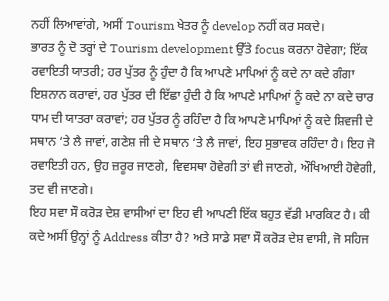ਨਹੀਂ ਲਿਆਵਾਂਗੇ, ਅਸੀਂ Tourism ਖੇਤਰ ਨੂੰ develop ਨਹੀਂ ਕਰ ਸਕਦੇ।
ਭਾਰਤ ਨੂੰ ਦੋ ਤਰ੍ਹਾਂ ਦੇ Tourism development ਉੱਤੇ focus ਕਰਨਾ ਹੋਵੇਗਾ; ਇੱਕ ਰਵਾਇਤੀ ਯਾਤਰੀ; ਹਰ ਪੁੱਤਰ ਨੂੰ ਹੁੰਦਾ ਹੈ ਕਿ ਆਪਣੇ ਮਾਪਿਆਂ ਨੂੰ ਕਦੇ ਨਾ ਕਦੇ ਗੰਗਾ ਇਸ਼ਨਾਨ ਕਰਾਵਾਂ, ਹਰ ਪੁੱਤਰ ਦੀ ਇੱਛਾ ਹੁੰਦੀ ਹੈ ਕਿ ਆਪਣੇ ਮਾਪਿਆਂ ਨੂੰ ਕਦੇ ਨਾ ਕਦੇ ਚਾਰ ਧਾਮ ਦੀ ਯਾਤਰਾ ਕਰਾਵਾਂ; ਹਰ ਪੁੱਤਰ ਨੂੰ ਰਹਿੰਦਾ ਹੈ ਕਿ ਆਪਣੇ ਮਾਪਿਆਂ ਨੂੰ ਕਦੇ ਸ਼ਿਵਜੀ ਦੇ ਸਥਾਨ ‘ਤੇ ਲੈ ਜਾਵਾਂ, ਗਣੇਸ਼ ਜੀ ਦੇ ਸਥਾਨ ‘ਤੇ ਲੈ ਜਾਵਾਂ, ਇਹ ਸੁਭਾਵਕ ਰਹਿੰਦਾ ਹੈ। ਇਹ ਜੋ ਰਵਾਇਤੀ ਹਨ, ਉਹ ਜ਼ਰੂਰ ਜਾਣਗੇ, ਵਿਵਸਥਾ ਹੋਵੇਗੀ ਤਾਂ ਵੀ ਜਾਣਗੇ, ਔਖਿਆਈ ਹੋਵੇਗੀ, ਤਦ ਵੀ ਜਾਣਗੇ।
ਇਹ ਸਵਾ ਸੌ ਕਰੋੜ ਦੇਸ਼ ਵਾਸੀਆਂ ਦਾ ਇਹ ਵੀ ਆਪਣੀ ਇੱਕ ਬਹੁਤ ਵੱਡੀ ਮਾਰਕਿਟ ਹੈ। ਕੀ ਕਦੇ ਅਸੀਂ ਉਨ੍ਹਾਂ ਨੂੰ Address ਕੀਤਾ ਹੈ? ਅਤੇ ਸਾਡੇ ਸਵਾ ਸੌ ਕਰੋੜ ਦੇਸ਼ ਵਾਸੀ, ਜੋ ਸਹਿਜ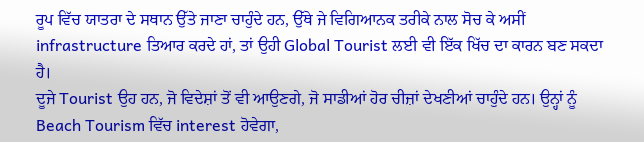ਰੂਪ ਵਿੱਚ ਯਾਤਰਾ ਦੇ ਸਥਾਨ ਉੱਤੇ ਜਾਣਾ ਚਾਹੁੰਦੇ ਹਨ, ਉੱਥੇ ਜੇ ਵਿਗਿਆਨਕ ਤਰੀਕੇ ਨਾਲ ਸੋਚ ਕੇ ਅਸੀਂ infrastructure ਤਿਆਰ ਕਰਦੇ ਹਾਂ, ਤਾਂ ਉਹੀ Global Tourist ਲਈ ਵੀ ਇੱਕ ਖਿੱਚ ਦਾ ਕਾਰਨ ਬਣ ਸਕਦਾ ਹੈ।
ਦੂਜੇ Tourist ਉਹ ਹਨ, ਜੋ ਵਿਦੇਸ਼ਾਂ ਤੋਂ ਵੀ ਆਉਣਗੇ, ਜੋ ਸਾਡੀਆਂ ਹੋਰ ਚੀਜ਼ਾਂ ਦੇਖਣੀਆਂ ਚਾਹੁੰਦੇ ਹਨ। ਉਨ੍ਹਾਂ ਨੂੰ Beach Tourism ਵਿੱਚ interest ਹੋਵੇਗਾ,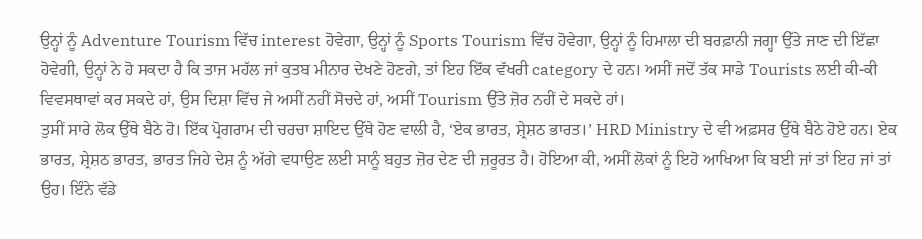ਉਨ੍ਹਾਂ ਨੂੰ Adventure Tourism ਵਿੱਚ interest ਹੋਵੇਗਾ, ਉਨ੍ਹਾਂ ਨੂੰ Sports Tourism ਵਿੱਚ ਹੋਵੇਗਾ, ਉਨ੍ਹਾਂ ਨੂੰ ਹਿਮਾਲਾ ਦੀ ਬਰਫ਼ਾਨੀ ਜਗ੍ਹਾ ਉੱਤੇ ਜਾਣ ਦੀ ਇੱਛਾ ਹੋਵੇਗੀ, ਉਨ੍ਹਾਂ ਨੇ ਹੋ ਸਕਦਾ ਹੈ ਕਿ ਤਾਜ ਮਹੱਲ ਜਾਂ ਕੁਤਬ ਮੀਨਾਰ ਦੇਖਣੇ ਹੋਣਗੇ, ਤਾਂ ਇਹ ਇੱਕ ਵੱਖਰੀ category ਦੇ ਹਨ। ਅਸੀਂ ਜਦੋਂ ਤੱਕ ਸਾਡੇ Tourists ਲਈ ਕੀ-ਕੀ ਵਿਵਸਥਾਵਾਂ ਕਰ ਸਕਦੇ ਹਾਂ, ਉਸ ਦਿਸ਼ਾ ਵਿੱਚ ਜੇ ਅਸੀਂ ਨਹੀਂ ਸੋਚਦੇ ਹਾਂ, ਅਸੀਂ Tourism ਉੱਤੇ ਜ਼ੋਰ ਨਹੀਂ ਦੇ ਸਕਦੇ ਹਾਂ।
ਤੁਸੀਂ ਸਾਰੇ ਲੋਕ ਉੱਥੇ ਬੈਠੇ ਹੋ। ਇੱਕ ਪ੍ਰੋਗਰਾਮ ਦੀ ਚਰਚਾ ਸ਼ਾਇਦ ਉੱਥੇ ਹੋਣ ਵਾਲੀ ਹੈ, ‘ਏਕ ਭਾਰਤ, ਸ਼੍ਰੇਸ਼ਠ ਭਾਰਤ।’ HRD Ministry ਦੇ ਵੀ ਅਫ਼ਸਰ ਉੱਥੇ ਬੈਠੇ ਹੋਏ ਹਨ। ਏਕ ਭਾਰਤ, ਸ਼੍ਰੇਸ਼ਠ ਭਾਰਤ, ਭਾਰਤ ਜਿਹੇ ਦੇਸ਼ ਨੂੰ ਅੱਗੇ ਵਧਾਉਣ ਲਈ ਸਾਨੂੰ ਬਹੁਤ ਜ਼ੋਰ ਦੇਣ ਦੀ ਜ਼ਰੂਰਤ ਹੈ। ਹੋਇਆ ਕੀ, ਅਸੀਂ ਲੋਕਾਂ ਨੂੰ ਇਹੋ ਆਖਿਆ ਕਿ ਬਈ ਜਾਂ ਤਾਂ ਇਹ ਜਾਂ ਤਾਂ ਉਹ। ਇੰਨੇ ਵੱਡੇ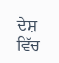ਦੇਸ਼ ਵਿੱਚ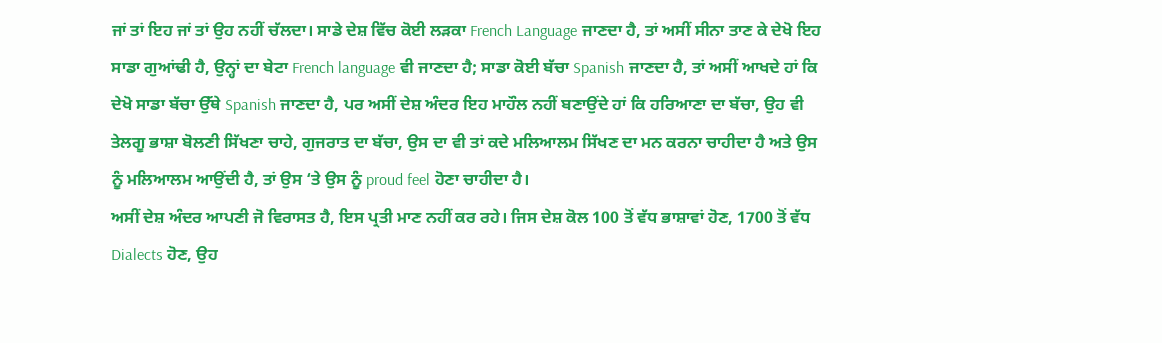ਜਾਂ ਤਾਂ ਇਹ ਜਾਂ ਤਾਂ ਉਹ ਨਹੀਂ ਚੱਲਦਾ। ਸਾਡੇ ਦੇਸ਼ ਵਿੱਚ ਕੋਈ ਲੜਕਾ French Language ਜਾਣਦਾ ਹੈ, ਤਾਂ ਅਸੀਂ ਸੀਨਾ ਤਾਣ ਕੇ ਦੇਖੋ ਇਹ ਸਾਡਾ ਗੁਆਂਢੀ ਹੈ, ਉਨ੍ਹਾਂ ਦਾ ਬੇਟਾ French language ਵੀ ਜਾਣਦਾ ਹੈ; ਸਾਡਾ ਕੋਈ ਬੱਚਾ Spanish ਜਾਣਦਾ ਹੈ, ਤਾਂ ਅਸੀਂ ਆਖਦੇ ਹਾਂ ਕਿ ਦੇਖੋ ਸਾਡਾ ਬੱਚਾ ਉੱਥੇ Spanish ਜਾਣਦਾ ਹੈ, ਪਰ ਅਸੀਂ ਦੇਸ਼ ਅੰਦਰ ਇਹ ਮਾਹੌਲ ਨਹੀਂ ਬਣਾਉਂਦੇ ਹਾਂ ਕਿ ਹਰਿਆਣਾ ਦਾ ਬੱਚਾ, ਉਹ ਵੀ ਤੇਲਗੂ ਭਾਸ਼ਾ ਬੋਲਣੀ ਸਿੱਖਣਾ ਚਾਹੇ, ਗੁਜਰਾਤ ਦਾ ਬੱਚਾ, ਉਸ ਦਾ ਵੀ ਤਾਂ ਕਦੇ ਮਲਿਆਲਮ ਸਿੱਖਣ ਦਾ ਮਨ ਕਰਨਾ ਚਾਹੀਦਾ ਹੈ ਅਤੇ ਉਸ ਨੂੰ ਮਲਿਆਲਮ ਆਉਂਦੀ ਹੈ, ਤਾਂ ਉਸ ‘ਤੇ ਉਸ ਨੂੰ proud feel ਹੋਣਾ ਚਾਹੀਦਾ ਹੈ।
ਅਸੀਂ ਦੇਸ਼ ਅੰਦਰ ਆਪਣੀ ਜੋ ਵਿਰਾਸਤ ਹੈ, ਇਸ ਪ੍ਰਤੀ ਮਾਣ ਨਹੀਂ ਕਰ ਰਹੇ। ਜਿਸ ਦੇਸ਼ ਕੋਲ 100 ਤੋਂ ਵੱਧ ਭਾਸ਼ਾਵਾਂ ਹੋਣ, 1700 ਤੋਂ ਵੱਧ Dialects ਹੋਣ, ਉਹ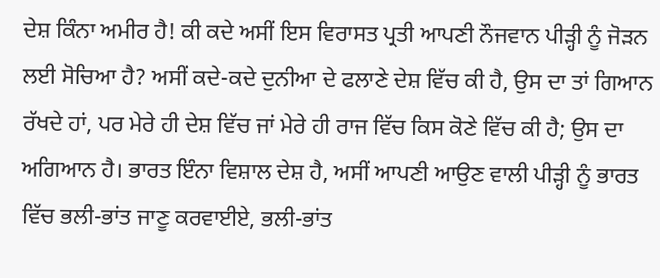ਦੇਸ਼ ਕਿੰਨਾ ਅਮੀਰ ਹੈ! ਕੀ ਕਦੇ ਅਸੀਂ ਇਸ ਵਿਰਾਸਤ ਪ੍ਰਤੀ ਆਪਣੀ ਨੌਜਵਾਨ ਪੀੜ੍ਹੀ ਨੂੰ ਜੋੜਨ ਲਈ ਸੋਚਿਆ ਹੈ? ਅਸੀਂ ਕਦੇ-ਕਦੇ ਦੁਨੀਆ ਦੇ ਫਲਾਣੇ ਦੇਸ਼ ਵਿੱਚ ਕੀ ਹੈ, ਉਸ ਦਾ ਤਾਂ ਗਿਆਨ ਰੱਖਦੇ ਹਾਂ, ਪਰ ਮੇਰੇ ਹੀ ਦੇਸ਼ ਵਿੱਚ ਜਾਂ ਮੇਰੇ ਹੀ ਰਾਜ ਵਿੱਚ ਕਿਸ ਕੋਣੇ ਵਿੱਚ ਕੀ ਹੈ; ਉਸ ਦਾ ਅਗਿਆਨ ਹੈ। ਭਾਰਤ ਇੰਨਾ ਵਿਸ਼ਾਲ ਦੇਸ਼ ਹੈ, ਅਸੀਂ ਆਪਣੀ ਆਉਣ ਵਾਲੀ ਪੀੜ੍ਹੀ ਨੂੰ ਭਾਰਤ ਵਿੱਚ ਭਲੀ-ਭਾਂਤ ਜਾਣੂ ਕਰਵਾਈਏ, ਭਲੀ-ਭਾਂਤ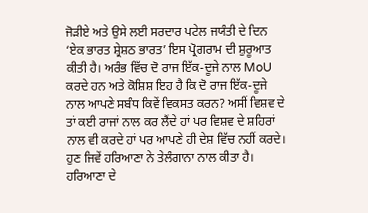ਜੋੜੀਏ ਅਤੇ ਉਸੇ ਲਈ ਸਰਦਾਰ ਪਟੇਲ ਜਯੰਤੀ ਦੇ ਦਿਨ ‘ਏਕ ਭਾਰਤ ਸ਼੍ਰੇਸ਼ਠ ਭਾਰਤ’ ਇਸ ਪ੍ਰੋਗਰਾਮ ਦੀ ਸ਼ੁਰੂਆਤ ਕੀਤੀ ਹੈ। ਅਰੰਭ ਵਿੱਚ ਦੋ ਰਾਜ ਇੱਕ-ਦੂਜੇ ਨਾਲ MoU ਕਰਦੇ ਹਨ ਅਤੇ ਕੋਸ਼ਿਸ਼ ਇਹ ਹੈ ਕਿ ਦੋ ਰਾਜ ਇੱਕ-ਦੂਜੇ ਨਾਲ ਆਪਣੇ ਸਬੰਧ ਕਿਵੇਂ ਵਿਕਸਤ ਕਰਨ? ਅਸੀਂ ਵਿਸ਼ਵ ਦੇ ਤਾਂ ਕਈ ਰਾਜਾਂ ਨਾਲ ਕਰ ਲੈਂਦੇ ਹਾਂ ਪਰ ਵਿਸ਼ਵ ਦੇ ਸ਼ਹਿਰਾਂ ਨਾਲ ਵੀ ਕਰਦੇ ਹਾਂ ਪਰ ਆਪਣੇ ਹੀ ਦੇਸ਼ ਵਿੱਚ ਨਹੀਂ ਕਰਦੇ। ਹੁਣ ਜਿਵੇਂ ਹਰਿਆਣਾ ਨੇ ਤੇਲੰਗਾਨਾ ਨਾਲ ਕੀਤਾ ਹੈ। ਹਰਿਆਣਾ ਦੇ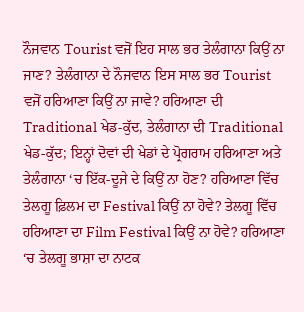ਨੌਜਵਾਨ Tourist ਵਜੋਂ ਇਹ ਸਾਲ ਭਰ ਤੇਲੰਗਾਨਾ ਕਿਉਂ ਨਾ ਜਾਣ? ਤੇਲੰਗਾਨਾ ਦੇ ਨੌਜਵਾਨ ਇਸ ਸਾਲ ਭਰ Tourist ਵਜੋਂ ਹਰਿਆਣਾ ਕਿਉਂ ਨਾ ਜਾਵੇ? ਹਰਿਆਣਾ ਦੀ Traditional ਖੇਡ-ਕੁੱਦ, ਤੇਲੰਗਾਨਾ ਦੀ Traditional ਖੇਡ-ਕੁੱਦ; ਇਨ੍ਹਾਂ ਦੋਵਾਂ ਦੀ ਖੇਡਾਂ ਦੇ ਪ੍ਰੋਗਰਾਮ ਹਰਿਆਣਾ ਅਤੇ ਤੇਲੰਗਾਨਾ ‘ਚ ਇੱਕ-ਦੂਜੇ ਦੇ ਕਿਉਂ ਨਾ ਹੋਣ? ਹਰਿਆਣਾ ਵਿੱਚ ਤੇਲਗੂ ਫ਼ਿਲਮ ਦਾ Festival ਕਿਉਂ ਨਾ ਹੋਵੇ? ਤੇਲਗੂ ਵਿੱਚ ਹਰਿਆਣਾ ਦਾ Film Festival ਕਿਉਂ ਨਾ ਹੋਵੇ? ਹਰਿਆਣਾ ‘ਚ ਤੇਲਗੂ ਭਾਸ਼ਾ ਦਾ ਨਾਟਕ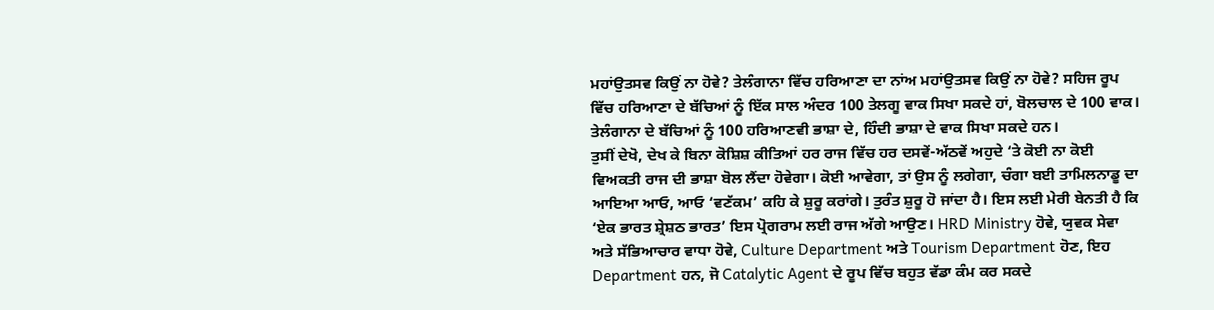ਮਹਾਂਉਤਸਵ ਕਿਉਂ ਨਾ ਹੋਵੇ? ਤੇਲੰਗਾਨਾ ਵਿੱਚ ਹਰਿਆਣਾ ਦਾ ਨਾਂਅ ਮਹਾਂਉਤਸਵ ਕਿਉਂ ਨਾ ਹੋਵੇ? ਸਹਿਜ ਰੂਪ ਵਿੱਚ ਹਰਿਆਣਾ ਦੇ ਬੱਚਿਆਂ ਨੂੰ ਇੱਕ ਸਾਲ ਅੰਦਰ 100 ਤੇਲਗੂ ਵਾਕ ਸਿਖਾ ਸਕਦੇ ਹਾਂ, ਬੋਲਚਾਲ ਦੇ 100 ਵਾਕ। ਤੇਲੰਗਾਨਾ ਦੇ ਬੱਚਿਆਂ ਨੂੰ 100 ਹਰਿਆਣਵੀ ਭਾਸ਼ਾ ਦੇ, ਹਿੰਦੀ ਭਾਸ਼ਾ ਦੇ ਵਾਕ ਸਿਖਾ ਸਕਦੇ ਹਨ।
ਤੁਸੀਂ ਦੇਖੋ, ਦੇਖ ਕੇ ਬਿਨਾ ਕੋਸ਼ਿਸ਼ ਕੀਤਿਆਂ ਹਰ ਰਾਜ ਵਿੱਚ ਹਰ ਦਸਵੇਂ-ਅੱਠਵੇਂ ਅਹੁਦੇ ‘ਤੇ ਕੋਈ ਨਾ ਕੋਈ ਵਿਅਕਤੀ ਰਾਜ ਦੀ ਭਾਸ਼ਾ ਬੋਲ ਲੈਂਦਾ ਹੋਵੇਗਾ। ਕੋਈ ਆਵੇਗਾ, ਤਾਂ ਉਸ ਨੂੰ ਲਗੇਗਾ, ਚੰਗਾ ਬਈ ਤਾਮਿਲਨਾਡੂ ਦਾ ਆਇਆ ਆਓ, ਆਓ ‘ਵਣੱਕਮ’ ਕਹਿ ਕੇ ਸ਼ੁਰੂ ਕਰਾਂਗੇ। ਤੁਰੰਤ ਸ਼ੁਰੂ ਹੋ ਜਾਂਦਾ ਹੈ। ਇਸ ਲਈ ਮੇਰੀ ਬੇਨਤੀ ਹੈ ਕਿ ‘ਏਕ ਭਾਰਤ ਸ਼੍ਰੇਸ਼ਠ ਭਾਰਤ’ ਇਸ ਪ੍ਰੋਗਰਾਮ ਲਈ ਰਾਜ ਅੱਗੇ ਆਉਣ। HRD Ministry ਹੋਵੇ, ਯੁਵਕ ਸੇਵਾ ਅਤੇ ਸੱਭਿਆਚਾਰ ਵਾਧਾ ਹੋਵੇ, Culture Department ਅਤੇ Tourism Department ਹੋਣ, ਇਹ Department ਹਨ, ਜੋ Catalytic Agent ਦੇ ਰੂਪ ਵਿੱਚ ਬਹੁਤ ਵੱਡਾ ਕੰਮ ਕਰ ਸਕਦੇ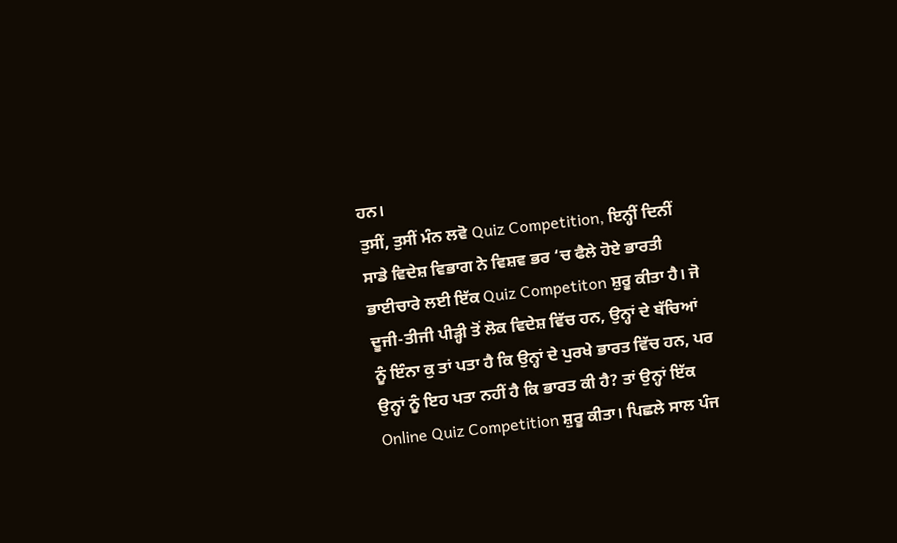ਹਨ।
ਤੁਸੀਂ, ਤੁਸੀਂ ਮੰਨ ਲਵੋ Quiz Competition, ਇਨ੍ਹੀਂ ਦਿਨੀਂ ਸਾਡੇ ਵਿਦੇਸ਼ ਵਿਭਾਗ ਨੇ ਵਿਸ਼ਵ ਭਰ ‘ਚ ਫੈਲੇ ਹੋਏ ਭਾਰਤੀ ਭਾਈਚਾਰੇ ਲਈ ਇੱਕ Quiz Competiton ਸ਼ੁਰੂ ਕੀਤਾ ਹੈ। ਜੋ ਦੂਜੀ-ਤੀਜੀ ਪੀੜ੍ਹੀ ਤੋਂ ਲੋਕ ਵਿਦੇਸ਼ ਵਿੱਚ ਹਨ, ਉਨ੍ਹਾਂ ਦੇ ਬੱਚਿਆਂ ਨੂੰ ਇੰਨਾ ਕੁ ਤਾਂ ਪਤਾ ਹੈ ਕਿ ਉਨ੍ਹਾਂ ਦੇ ਪੁਰਖੇ ਭਾਰਤ ਵਿੱਚ ਹਨ, ਪਰ ਉਨ੍ਹਾਂ ਨੂੰ ਇਹ ਪਤਾ ਨਹੀਂ ਹੈ ਕਿ ਭਾਰਤ ਕੀ ਹੈ? ਤਾਂ ਉਨ੍ਹਾਂ ਇੱਕ Online Quiz Competition ਸ਼ੁਰੂ ਕੀਤਾ। ਪਿਛਲੇ ਸਾਲ ਪੰਜ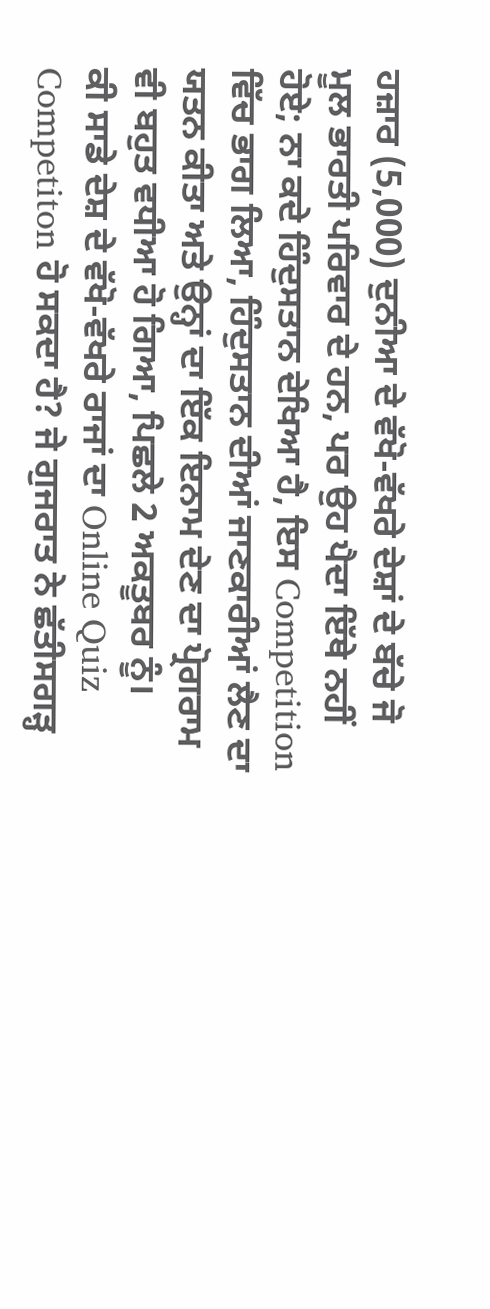ਹਜ਼ਾਰ (5,000) ਦੁਨੀਆ ਦੇ ਵੱਖੋ-ਵੱਖਰੇ ਦੇਸ਼ਾਂ ਦੇ ਬੱਚੇ ਜੋ ਮੂਲ ਭਾਰਤੀ ਪਰਿਵਾਰ ਦੇ ਹਨ, ਪਰ ਉਹ ਪੈਦਾ ਇੱਥੇ ਨਹੀਂ ਹੋਏ; ਨਾ ਕਦੇ ਹਿੰਦੁਸਤਾਨ ਦੇਖਿਆ ਹੈ, ਇਸ Competition ਵਿੱਚ ਭਾਗ ਲਿਆ, ਹਿੰਦੁਸਤਾਨ ਦੀਆਂ ਜਾਣਕਾਰੀਆਂ ਲੈਣ ਦਾ ਯਤਨ ਕੀਤਾ ਅਤੇ ਉਨ੍ਹਾਂ ਦਾ ਇੱਕ ਇਨਾਮ ਦੇਣ ਦਾ ਪ੍ਰੋਗਰਾਮ ਵੀ ਬਹੁਤ ਵਧੀਆ ਹੋ ਗਿਆ, ਪਿਛਲੇ 2 ਅਕਤੂਬਰ ਨੂੰ।
ਕੀ ਸਾਡੇ ਦੇਸ਼ ਦੇ ਵੱਖੋ-ਵੱਖਰੇ ਰਾਜਾਂ ਦਾ Online Quiz Competiton ਹੋ ਸਕਦਾ ਹੈ? ਜੇ ਗੁਜਰਾਤ ਨੇ ਛੱਤੀਸਗੜ੍ਹ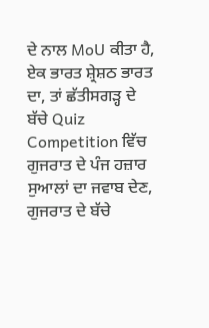ਦੇ ਨਾਲ MoU ਕੀਤਾ ਹੈ, ਏਕ ਭਾਰਤ ਸ਼੍ਰੇਸ਼ਠ ਭਾਰਤ ਦਾ, ਤਾਂ ਛੱਤੀਸਗੜ੍ਹ ਦੇ ਬੱਚੇ Quiz Competition ਵਿੱਚ ਗੁਜਰਾਤ ਦੇ ਪੰਜ ਹਜ਼ਾਰ ਸੁਆਲਾਂ ਦਾ ਜਵਾਬ ਦੇਣ, ਗੁਜਰਾਤ ਦੇ ਬੱਚੇ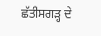ਛੱਤੀਸਗੜ੍ਹ ਦੇ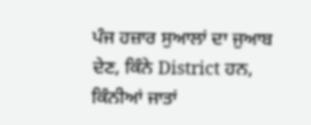ਪੰਜ ਹਜ਼ਾਰ ਸੁਆਲਾਂ ਦਾ ਜੁਆਬ ਦੇਣ, ਕਿੰਨੇ District ਹਨ, ਕਿੰਨੀਆਂ ਜਾਤਾਂ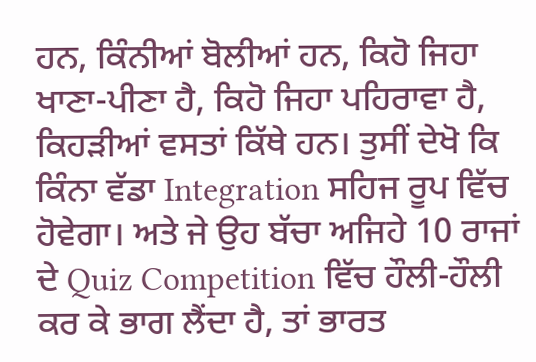ਹਨ, ਕਿੰਨੀਆਂ ਬੋਲੀਆਂ ਹਨ, ਕਿਹੋ ਜਿਹਾ ਖਾਣਾ-ਪੀਣਾ ਹੈ, ਕਿਹੋ ਜਿਹਾ ਪਹਿਰਾਵਾ ਹੈ, ਕਿਹੜੀਆਂ ਵਸਤਾਂ ਕਿੱਥੇ ਹਨ। ਤੁਸੀਂ ਦੇਖੋ ਕਿ ਕਿੰਨਾ ਵੱਡਾ Integration ਸਹਿਜ ਰੂਪ ਵਿੱਚ ਹੋਵੇਗਾ। ਅਤੇ ਜੇ ਉਹ ਬੱਚਾ ਅਜਿਹੇ 10 ਰਾਜਾਂ ਦੇ Quiz Competition ਵਿੱਚ ਹੌਲੀ-ਹੌਲੀ ਕਰ ਕੇ ਭਾਗ ਲੈਂਦਾ ਹੈ, ਤਾਂ ਭਾਰਤ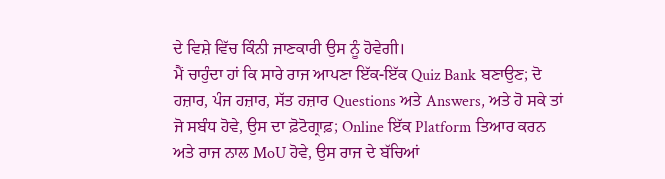ਦੇ ਵਿਸ਼ੇ ਵਿੱਚ ਕਿੰਨੀ ਜਾਣਕਾਰੀ ਉਸ ਨੂੰ ਹੋਵੇਗੀ।
ਮੈਂ ਚਾਹੁੰਦਾ ਹਾਂ ਕਿ ਸਾਰੇ ਰਾਜ ਆਪਣਾ ਇੱਕ-ਇੱਕ Quiz Bank ਬਣਾਉਣ; ਦੋ ਹਜ਼ਾਰ, ਪੰਜ ਹਜ਼ਾਰ, ਸੱਤ ਹਜ਼ਾਰ Questions ਅਤੇ Answers, ਅਤੇ ਹੋ ਸਕੇ ਤਾਂ ਜੋ ਸਬੰਧ ਹੋਵੇ, ਉਸ ਦਾ ਫ਼ੋਟੋਗ੍ਰਾਫ਼; Online ਇੱਕ Platform ਤਿਆਰ ਕਰਨ ਅਤੇ ਰਾਜ ਨਾਲ MoU ਹੋਵੇ, ਉਸ ਰਾਜ ਦੇ ਬੱਚਿਆਂ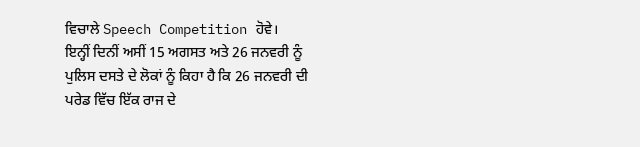ਵਿਚਾਲੇ Speech Competition ਹੋਵੇ।
ਇਨ੍ਹੀਂ ਦਿਨੀਂ ਅਸੀਂ 15 ਅਗਸਤ ਅਤੇ 26 ਜਨਵਰੀ ਨੂੰ ਪੁਲਿਸ ਦਸਤੇ ਦੇ ਲੋਕਾਂ ਨੂੰ ਕਿਹਾ ਹੈ ਕਿ 26 ਜਨਵਰੀ ਦੀ ਪਰੇਡ ਵਿੱਚ ਇੱਕ ਰਾਜ ਦੇ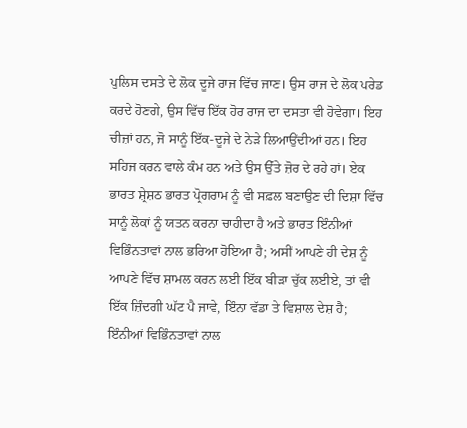ਪੁਲਿਸ ਦਸਤੇ ਦੇ ਲੋਕ ਦੂਜੇ ਰਾਜ ਵਿੱਚ ਜਾਣ। ਉਸ ਰਾਜ ਦੇ ਲੋਕ ਪਰੇਡ ਕਰਦੇ ਹੋਣਗੇ, ਉਸ ਵਿੱਚ ਇੱਕ ਹੋਰ ਰਾਜ ਦਾ ਦਸਤਾ ਵੀ ਹੋਵੇਗਾ। ਇਹ ਚੀਜ਼ਾਂ ਹਨ, ਜੋ ਸਾਨੂੰ ਇੱਕ-ਦੂਜੇ ਦੇ ਨੇੜੇ ਲਿਆਉਂਦੀਆਂ ਹਨ। ਇਹ ਸਹਿਜ ਕਰਨ ਵਾਲੇ ਕੰਮ ਹਨ ਅਤੇ ਉਸ ਉੱਤੇ ਜ਼ੋਰ ਦੇ ਰਹੇ ਹਾਂ। ਏਕ ਭਾਰਤ ਸ਼੍ਰੇਸ਼ਠ ਭਾਰਤ ਪ੍ਰੋਗਰਾਮ ਨੂੰ ਵੀ ਸਫ਼ਲ ਬਣਾਉਣ ਦੀ ਦਿਸ਼ਾ ਵਿੱਚ ਸਾਨੂੰ ਲੋਕਾਂ ਨੂੰ ਯਤਨ ਕਰਨਾ ਚਾਹੀਦਾ ਹੈ ਅਤੇ ਭਾਰਤ ਇੰਨੀਆਂ ਵਿਭਿੰਨਤਾਵਾਂ ਨਾਲ ਭਰਿਆ ਹੋਇਆ ਹੈ; ਅਸੀਂ ਆਪਣੇ ਹੀ ਦੇਸ਼ ਨੂੰ ਆਪਣੇ ਵਿੱਚ ਸ਼ਾਮਲ ਕਰਨ ਲਈ ਇੱਕ ਬੀੜਾ ਚੁੱਕ ਲਈਏ, ਤਾਂ ਵੀ ਇੱਕ ਜ਼ਿੰਦਗੀ ਘੱਟ ਪੈ ਜਾਵੇ, ਇੰਨਾ ਵੱਡਾ ਤੇ ਵਿਸ਼ਾਲ ਦੇਸ਼ ਹੈ; ਇੰਨੀਆਂ ਵਿਭਿੰਨਤਾਵਾਂ ਨਾਲ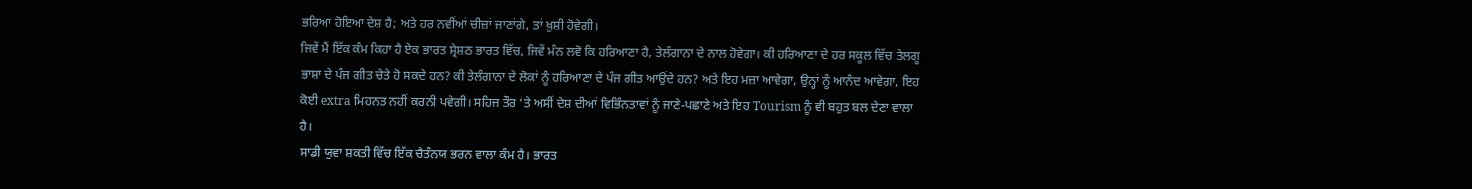ਭਰਿਆ ਹੋਇਆ ਦੇਸ਼ ਹੈ; ਅਤੇ ਹਰ ਨਵੀਂਆਂ ਚੀਜ਼ਾਂ ਜਾਣਾਂਗੇ, ਤਾਂ ਖ਼ੁਸ਼ੀ ਹੋਵੇਗੀ।
ਜਿਵੇਂ ਮੈਂ ਇੱਕ ਕੰਮ ਕਿਹਾ ਹੈ ਏਕ ਭਾਰਤ ਸ਼੍ਰੇਸ਼ਠ ਭਾਰਤ ਵਿੱਚ, ਜਿਵੇਂ ਮੰਨ ਲਵੋ ਕਿ ਹਰਿਆਣਾ ਹੈ, ਤੇਲੰਗਾਨਾ ਦੇ ਨਾਲ ਹੋਵੇਗਾ। ਕੀ ਹਰਿਆਣਾ ਦੇ ਹਰ ਸਕੂਲ ਵਿੱਚ ਤੇਲਗੂ ਭਾਸ਼ਾ ਦੇ ਪੰਜ ਗੀਤ ਚੇਤੇ ਹੋ ਸਕਦੇ ਹਨ? ਕੀ ਤੇਲੰਗਾਨਾ ਦੇ ਲੋਕਾਂ ਨੂੰ ਹਰਿਆਣਾ ਦੇ ਪੰਜ ਗੀਤ ਆਉਂਦੇ ਹਨ? ਅਤੇ ਇਹ ਮਜ਼ਾ ਆਵੇਗਾ, ਉਨ੍ਹਾਂ ਨੂੰ ਆਨੰਦ ਆਵੇਗਾ, ਇਹ ਕੋਈ extra ਮਿਹਨਤ ਨਹੀਂ ਕਰਨੀ ਪਵੇਗੀ। ਸਹਿਜ ਤੌਰ ‘ਤੇ ਅਸੀਂ ਦੇਸ਼ ਦੀਆਂ ਵਿਭਿੰਨਤਾਵਾਂ ਨੂੰ ਜਾਣੇ-ਪਛਾਣੇ ਅਤੇ ਇਹ Tourism ਨੂੰ ਵੀ ਬਹੁਤ ਬਲ ਦੇਣਾ ਵਾਲਾ ਹੈ।
ਸਾਡੀ ਯੁਵਾ ਸ਼ਕਤੀ ਵਿੱਚ ਇੱਕ ਚੈਤੰਨਯ ਭਰਨ ਵਾਲਾ ਕੰਮ ਹੈ। ਭਾਰਤ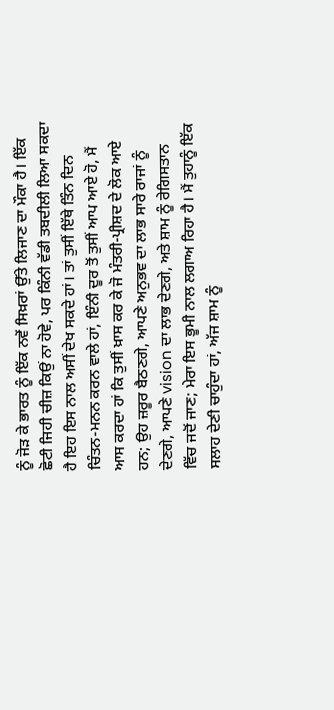ਨੂੰ ਜੋੜ ਕੇ ਭਾਰਤ ਨੂੰ ਇੱਕ ਨਵੇਂ ਸਿਖ਼ਰਾਂ ਉੱਤੇ ਲਿਜਾਣ ਦਾ ਮੌਕਾ ਹੈ। ਇੱਕ ਛੋਟੀ ਜਿਹੀ ਚੀਜ਼ ਕਿਉਂ ਨਾ ਹੋਵੇ, ਪਰ ਕਿੰਨੀ ਵੱਡੀ ਤਬਦੀਲੀ ਲਿਆ ਸਕਦਾ ਹੈ ਇਹ ਇਸ ਨਾਲ ਅਸੀਂ ਦੇਖ ਸਕਦੇ ਹਾਂ। ਤਾਂ ਤੁਸੀਂ ਇੱਥੇ ਤਿੰਨ ਦਿਨ ਚਿੰਤਨ-ਮਨਨ ਕਰਨ ਵਾਲੇ ਹਾਂ, ਇੰਨੀ ਦੂਰ ਤੋਂ ਤੁਸੀਂ ਆਪ ਆਏ ਹੋ, ਮੈਂ ਆਸ ਕਰਦਾ ਹਾਂ ਕਿ ਤੁਸੀਂ ਖ਼ਾਸ ਕਰ ਕੇ ਜੋ ਮੰਤਰੀ-ਪ੍ਰੀਸ਼ਦ ਦੇ ਲੋਕ ਆਏ ਹਨ; ਉਹ ਜ਼ਰੂਰ ਬੈਠਣਗੇ, ਆਪਣੇ ਅਨੁਭਵ ਦਾ ਲਾਭ ਸਾਰੇ ਰਾਜਾਂ ਨੂੰ ਦੇਣਗੇ, ਆਪਣੇ vision ਦਾ ਲਾਭ ਦੇਣਗੇ, ਅਤੇ ਸ਼ਾਮ ਨੂੰ ਰੇਗਿਸਤਾਨ ਵਿੱਚ ਜਦੋਂ ਜਾਣ; ਮੇਰਾ ਇਸ ਭੂਮੀ ਨਾਲ ਲਗਾਅ ਰਿਹਾ ਹੈ। ਮੈਂ ਤੁਹਾਨੂੰ ਇੱਕ ਸਲਾਹ ਦੇਣੀ ਚਾਹੁੰਦਾ ਹਾਂ, ਅੱਜ ਸ਼ਾਮ ਨੂੰ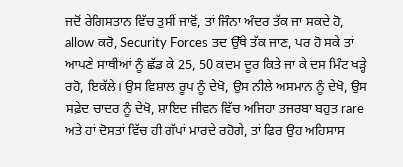ਜਦੋਂ ਰੇਗਿਸਤਾਨ ਵਿੱਚ ਤੁਸੀਂ ਜਾਵੋਂ, ਤਾਂ ਜਿੰਨਾ ਅੰਦਰ ਤੱਕ ਜਾ ਸਕਦੇ ਹੋ, allow ਕਰੋ, Security Forces ਤਦ ਉੱਥੇ ਤੱਕ ਜਾਣ, ਪਰ ਹੋ ਸਕੇ ਤਾਂ ਆਪਣੇ ਸਾਥੀਆਂ ਨੂੰ ਛੱਡ ਕੇ 25, 50 ਕਦਮ ਦੂਰ ਕਿਤੇ ਜਾ ਕੇ ਦਸ ਮਿੰਟ ਖੜ੍ਹੇ ਰਹੋ, ਇਕੱਲੇ। ਉਸ ਵਿਸ਼ਾਲ ਰੂਪ ਨੂੰ ਦੇਖੋ, ਉਸ ਨੀਲੇ ਅਸਮਾਨ ਨੂੰ ਦੇਖੋ, ਉਸ ਸਫ਼ੇਦ ਚਾਦਰ ਨੂੰ ਦੇਖੋ, ਸ਼ਾਇਦ ਜੀਵਨ ਵਿੱਚ ਅਜਿਹਾ ਤਜਰਬਾ ਬਹੁਤ rare ਅਤੇ ਹਾਂ ਦੋਸਤਾਂ ਵਿੱਚ ਹੀ ਗੱਪਾਂ ਮਾਰਦੇ ਰਹੋਗੇ, ਤਾਂ ਫਿਰ ਉਹ ਅਹਿਸਾਸ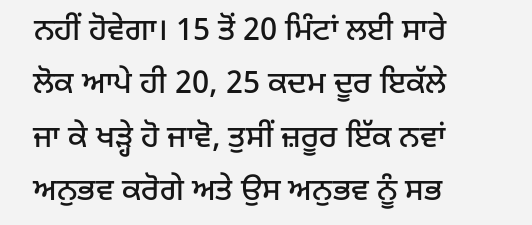ਨਹੀਂ ਹੋਵੇਗਾ। 15 ਤੋਂ 20 ਮਿੰਟਾਂ ਲਈ ਸਾਰੇ ਲੋਕ ਆਪੇ ਹੀ 20, 25 ਕਦਮ ਦੂਰ ਇਕੱਲੇ ਜਾ ਕੇ ਖੜ੍ਹੇ ਹੋ ਜਾਵੋ, ਤੁਸੀਂ ਜ਼ਰੂਰ ਇੱਕ ਨਵਾਂ ਅਨੁਭਵ ਕਰੋਗੇ ਅਤੇ ਉਸ ਅਨੁਭਵ ਨੂੰ ਸਭ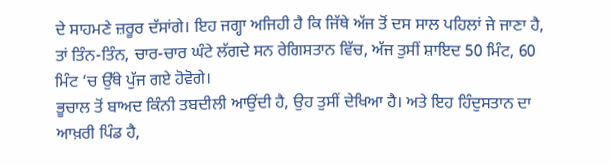ਦੇ ਸਾਹਮਣੇ ਜ਼ਰੂਰ ਦੱਸਾਂਗੇ। ਇਹ ਜਗ੍ਹਾ ਅਜਿਹੀ ਹੈ ਕਿ ਜਿੱਥੇ ਅੱਜ ਤੋਂ ਦਸ ਸਾਲ ਪਹਿਲਾਂ ਜੇ ਜਾਣਾ ਹੈ, ਤਾਂ ਤਿੰਨ-ਤਿੰਨ, ਚਾਰ-ਚਾਰ ਘੰਟੇ ਲੱਗਦੇ ਸਨ ਰੇਗਿਸਤਾਨ ਵਿੱਚ, ਅੱਜ ਤੁਸੀਂ ਸ਼ਾਇਦ 50 ਮਿੰਟ, 60 ਮਿੰਟ ‘ਚ ਉੱਥੇ ਪੁੱਜ ਗਏ ਹੋਵੋਗੇ।
ਭੂਚਾਲ ਤੋਂ ਬਾਅਦ ਕਿੰਨੀ ਤਬਦੀਲੀ ਆਉਂਦੀ ਹੈ, ਉਹ ਤੁਸੀਂ ਦੇਖਿਆ ਹੈ। ਅਤੇ ਇਹ ਹਿੰਦੁਸਤਾਨ ਦਾ ਆਖ਼ਰੀ ਪਿੰਡ ਹੈ,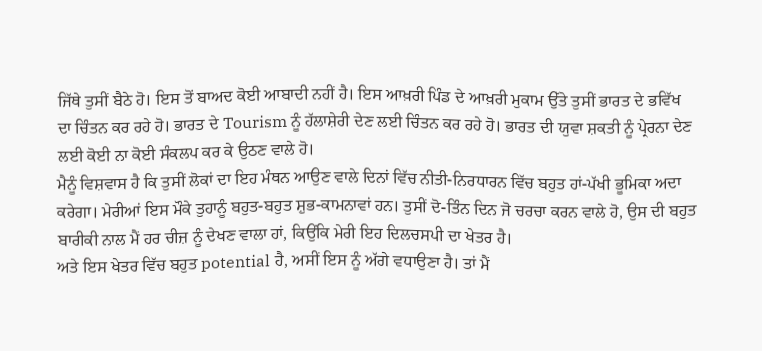ਜਿੱਥੇ ਤੁਸੀਂ ਬੈਠੇ ਹੋ। ਇਸ ਤੋਂ ਬਾਅਦ ਕੋਈ ਆਬਾਦੀ ਨਹੀਂ ਹੈ। ਇਸ ਆਖ਼ਰੀ ਪਿੰਡ ਦੇ ਆਖ਼ਰੀ ਮੁਕਾਮ ਉੱਤੇ ਤੁਸੀਂ ਭਾਰਤ ਦੇ ਭਵਿੱਖ ਦਾ ਚਿੰਤਨ ਕਰ ਰਹੇ ਹੋ। ਭਾਰਤ ਦੇ Tourism ਨੂੰ ਹੱਲਾਸ਼ੇਰੀ ਦੇਣ ਲਈ ਚਿੰਤਨ ਕਰ ਰਹੇ ਹੋ। ਭਾਰਤ ਦੀ ਯੁਵਾ ਸ਼ਕਤੀ ਨੂੰ ਪ੍ਰੇਰਨਾ ਦੇਣ ਲਈ ਕੋਈ ਨਾ ਕੋਈ ਸੰਕਲਪ ਕਰ ਕੇ ਉਠਣ ਵਾਲੇ ਹੋ।
ਮੈਨੂੰ ਵਿਸ਼ਵਾਸ ਹੈ ਕਿ ਤੁਸੀਂ ਲੋਕਾਂ ਦਾ ਇਹ ਮੰਥਨ ਆਉਣ ਵਾਲੇ ਦਿਨਾਂ ਵਿੱਚ ਨੀਤੀ-ਨਿਰਧਾਰਨ ਵਿੱਚ ਬਹੁਤ ਹਾਂ-ਪੱਖੀ ਭੂਮਿਕਾ ਅਦਾ ਕਰੇਗਾ। ਮੇਰੀਆਂ ਇਸ ਮੌਕੇ ਤੁਹਾਨੂੰ ਬਹੁਤ-ਬਹੁਤ ਸ਼ੁਭ-ਕਾਮਨਾਵਾਂ ਹਨ। ਤੁਸੀਂ ਦੋ-ਤਿੰਨ ਦਿਨ ਜੋ ਚਰਚਾ ਕਰਨ ਵਾਲੇ ਹੋ, ਉਸ ਦੀ ਬਹੁਤ ਬਾਰੀਕੀ ਨਾਲ ਮੈਂ ਹਰ ਚੀਜ਼ ਨੂੰ ਦੇਖਣ ਵਾਲਾ ਹਾਂ, ਕਿਉਂਕਿ ਮੇਰੀ ਇਹ ਦਿਲਚਸਪੀ ਦਾ ਖੇਤਰ ਹੈ।
ਅਤੇ ਇਸ ਖੇਤਰ ਵਿੱਚ ਬਹੁਤ potential ਹੈ, ਅਸੀਂ ਇਸ ਨੂੰ ਅੱਗੇ ਵਧਾਉਣਾ ਹੈ। ਤਾਂ ਮੈਂ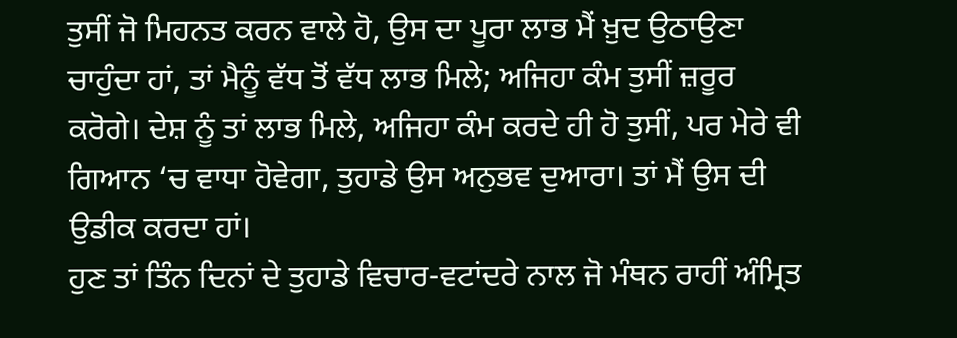ਤੁਸੀਂ ਜੋ ਮਿਹਨਤ ਕਰਨ ਵਾਲੇ ਹੋ, ਉਸ ਦਾ ਪੂਰਾ ਲਾਭ ਮੈਂ ਖ਼ੁਦ ਉਠਾਉਣਾ ਚਾਹੁੰਦਾ ਹਾਂ, ਤਾਂ ਮੈਨੂੰ ਵੱਧ ਤੋਂ ਵੱਧ ਲਾਭ ਮਿਲੇ; ਅਜਿਹਾ ਕੰਮ ਤੁਸੀਂ ਜ਼ਰੂਰ ਕਰੋਗੇ। ਦੇਸ਼ ਨੂੰ ਤਾਂ ਲਾਭ ਮਿਲੇ, ਅਜਿਹਾ ਕੰਮ ਕਰਦੇ ਹੀ ਹੋ ਤੁਸੀਂ, ਪਰ ਮੇਰੇ ਵੀ ਗਿਆਨ ‘ਚ ਵਾਧਾ ਹੋਵੇਗਾ, ਤੁਹਾਡੇ ਉਸ ਅਨੁਭਵ ਦੁਆਰਾ। ਤਾਂ ਮੈਂ ਉਸ ਦੀ ਉਡੀਕ ਕਰਦਾ ਹਾਂ।
ਹੁਣ ਤਾਂ ਤਿੰਨ ਦਿਨਾਂ ਦੇ ਤੁਹਾਡੇ ਵਿਚਾਰ-ਵਟਾਂਦਰੇ ਨਾਲ ਜੋ ਮੰਥਨ ਰਾਹੀਂ ਅੰਮ੍ਰਿਤ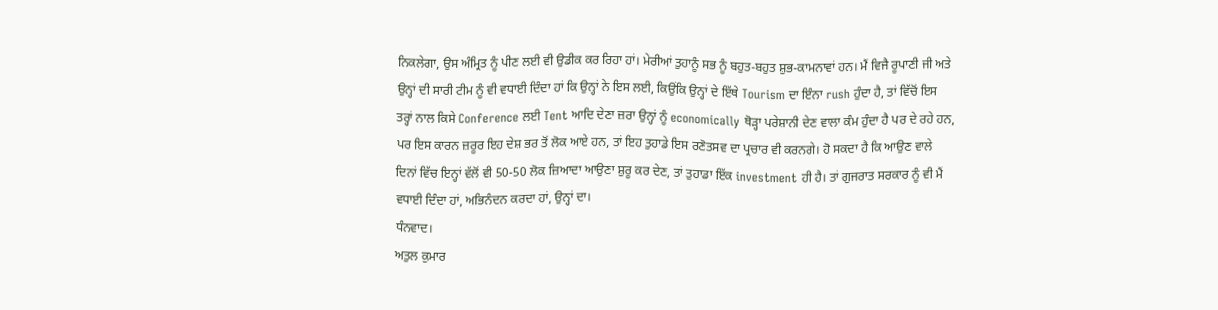ਨਿਕਲੇਗਾ, ਉਸ ਅੰਮ੍ਰਿਤ ਨੂੰ ਪੀਣ ਲਈ ਵੀ ਉਡੀਕ ਕਰ ਰਿਹਾ ਹਾਂ। ਮੇਰੀਆਂ ਤੁਹਾਨੂੰ ਸਭ ਨੂੰ ਬਹੁਤ-ਬਹੁਤ ਸ਼ੁਭ-ਕਾਮਨਾਵਾਂ ਹਨ। ਮੈਂ ਵਿਜੈ ਰੂਪਾਣੀ ਜੀ ਅਤੇ ਉਨ੍ਹਾਂ ਦੀ ਸਾਰੀ ਟੀਮ ਨੂੰ ਵੀ ਵਧਾਈ ਦਿੰਦਾ ਹਾਂ ਕਿ ਉਨ੍ਹਾਂ ਨੇ ਇਸ ਲਈ, ਕਿਉਂਕਿ ਉਨ੍ਹਾਂ ਦੇ ਇੱਥੇ Tourism ਦਾ ਇੰਨਾ rush ਹੁੰਦਾ ਹੈ, ਤਾਂ ਵਿੱਚੋਂ ਇਸ ਤਰ੍ਹਾਂ ਨਾਲ ਕਿਸੇ Conference ਲਈ Tent ਆਦਿ ਦੇਣਾ ਜ਼ਰਾ ਉਨ੍ਹਾਂ ਨੂੰ economically ਥੋੜ੍ਹਾ ਪਰੇਸ਼ਾਨੀ ਦੇਣ ਵਾਲਾ ਕੰਮ ਹੁੰਦਾ ਹੈ ਪਰ ਦੇ ਰਹੇ ਹਨ, ਪਰ ਇਸ ਕਾਰਨ ਜ਼ਰੂਰ ਇਹ ਦੇਸ਼ ਭਰ ਤੋਂ ਲੋਕ ਆਏ ਹਨ, ਤਾਂ ਇਹ ਤੁਹਾਡੇ ਇਸ ਰਣੋਤਸਵ ਦਾ ਪ੍ਰਚਾਰ ਵੀ ਕਰਨਗੇ। ਹੋ ਸਕਦਾ ਹੈ ਕਿ ਆਉਣ ਵਾਲੇ ਦਿਨਾਂ ਵਿੱਚ ਇਨ੍ਹਾਂ ਵੱਲੋਂ ਵੀ 50-50 ਲੋਕ ਜ਼ਿਆਦਾ ਆਉਣਾ ਸ਼ੁਰੂ ਕਰ ਦੇਣ, ਤਾਂ ਤੁਹਾਡਾ ਇੱਕ investment ਹੀ ਹੈ। ਤਾਂ ਗੁਜਰਾਤ ਸਰਕਾਰ ਨੂੰ ਵੀ ਮੈਂ ਵਧਾਈ ਦਿੰਦਾ ਹਾਂ, ਅਭਿਨੰਦਨ ਕਰਦਾ ਹਾਂ, ਉਨ੍ਹਾਂ ਦਾ।
ਧੰਨਵਾਦ।
ਅਤੁਲ ਕੁਮਾਰ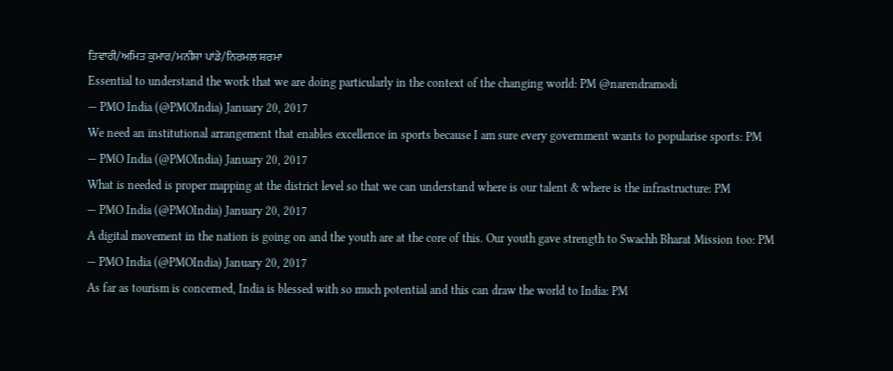ਤਿਵਾਰੀ/ਅਮਿਤ ਕੁਮਾਰ/ਮਨੀਸ਼ਾ ਪਾਂਡੇ/ਨਿਰਮਲ ਸ਼ਰਮਾ
Essential to understand the work that we are doing particularly in the context of the changing world: PM @narendramodi
— PMO India (@PMOIndia) January 20, 2017
We need an institutional arrangement that enables excellence in sports because I am sure every government wants to popularise sports: PM
— PMO India (@PMOIndia) January 20, 2017
What is needed is proper mapping at the district level so that we can understand where is our talent & where is the infrastructure: PM
— PMO India (@PMOIndia) January 20, 2017
A digital movement in the nation is going on and the youth are at the core of this. Our youth gave strength to Swachh Bharat Mission too: PM
— PMO India (@PMOIndia) January 20, 2017
As far as tourism is concerned, India is blessed with so much potential and this can draw the world to India: PM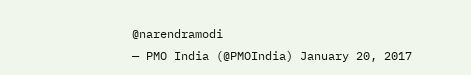@narendramodi
— PMO India (@PMOIndia) January 20, 2017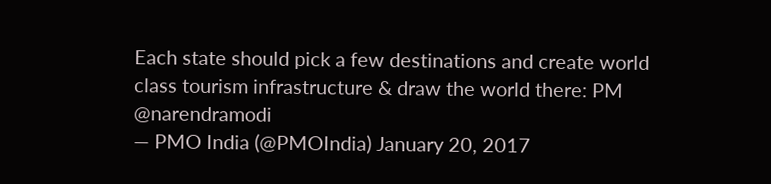Each state should pick a few destinations and create world class tourism infrastructure & draw the world there: PM @narendramodi
— PMO India (@PMOIndia) January 20, 2017